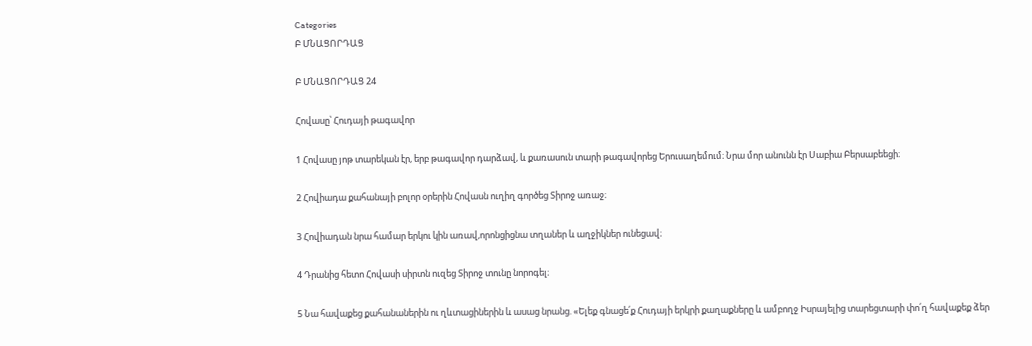Categories
Բ ՄՆԱՑՈՐԴԱՑ

Բ ՄՆԱՑՈՐԴԱՑ 24

Հովասը՝ Հուդայի թագավոր

1 Հովասը յոթ տարեկան էր, երբ թագավոր դարձավ, և քառասուն տարի թագավորեց Երուսաղեմում։ Նրա մոր անունն էր Սաբիա Բերսաբեեցի։

2 Հովիադա քահանայի բոլոր օրերին Հովասն ուղիղ գործեց Տիրոջ առաջ։

3 Հովիադան նրա համար երկու կին առավ,որոնցիցնա տղաներ և աղջիկներ ունեցավ։

4 Դրանից հետո Հովասի սիրտն ուզեց Տիրոջ տունը նորոգել։

5 Նա հավաքեց քահանաներին ու ղևտացիներին և ասաց նրանց. «Ելեք գնացե՛ք Հուդայի երկրի քաղաքները և ամբողջ Իսրայելից տարեցտարի փո՛ղ հավաքեք ձեր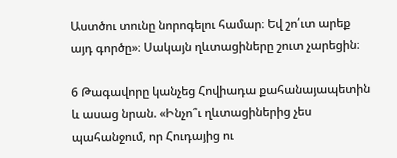Աստծու տունը նորոգելու համար։ Եվ շո՛ւտ արեք այդ գործը»։ Սակայն ղևտացիները շուտ չարեցին։

6 Թագավորը կանչեց Հովիադա քահանայապետին և ասաց նրան. «Ինչո՞ւ ղևտացիներից չես պահանջում, որ Հուդայից ու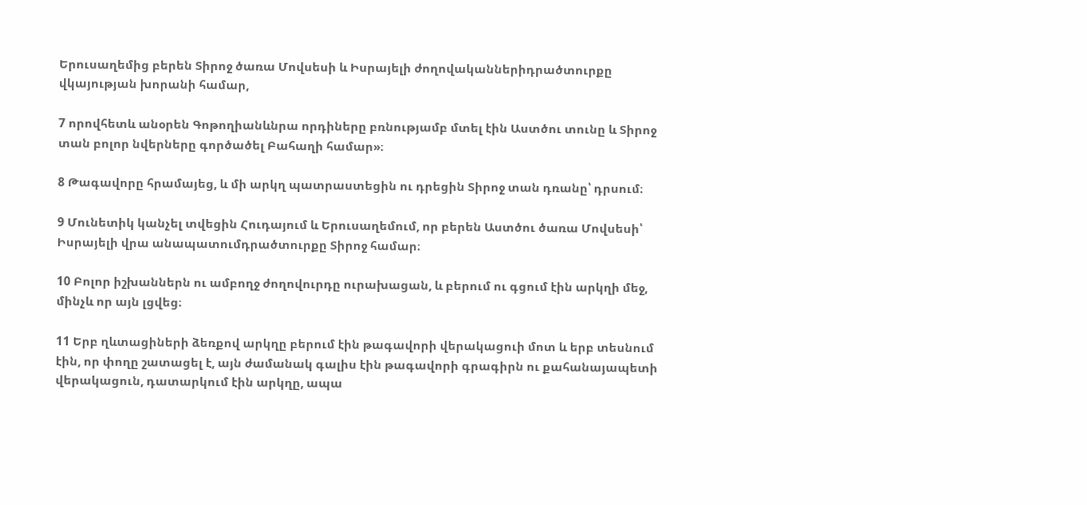Երուսաղեմից բերեն Տիրոջ ծառա Մովսեսի և Իսրայելի ժողովականներիդրածտուրքը վկայության խորանի համար,

7 որովհետև անօրեն Գոթողիանևնրա որդիները բռնությամբ մտել էին Աստծու տունը և Տիրոջ տան բոլոր նվերները գործածել Բահաղի համար»։

8 Թագավորը հրամայեց, և մի արկղ պատրաստեցին ու դրեցին Տիրոջ տան դռանը՝ դրսում։

9 Մունետիկ կանչել տվեցին Հուդայում և Երուսաղեմում, որ բերեն Աստծու ծառա Մովսեսի՝ Իսրայելի վրա անապատումդրածտուրքը Տիրոջ համար։

10 Բոլոր իշխաններն ու ամբողջ ժողովուրդը ուրախացան, և բերում ու գցում էին արկղի մեջ, մինչև որ այն լցվեց։

11 Երբ ղևտացիների ձեռքով արկղը բերում էին թագավորի վերակացուի մոտ և երբ տեսնում էին, որ փողը շատացել է, այն ժամանակ գալիս էին թագավորի գրագիրն ու քահանայապետի վերակացուն, դատարկում էին արկղը, ապա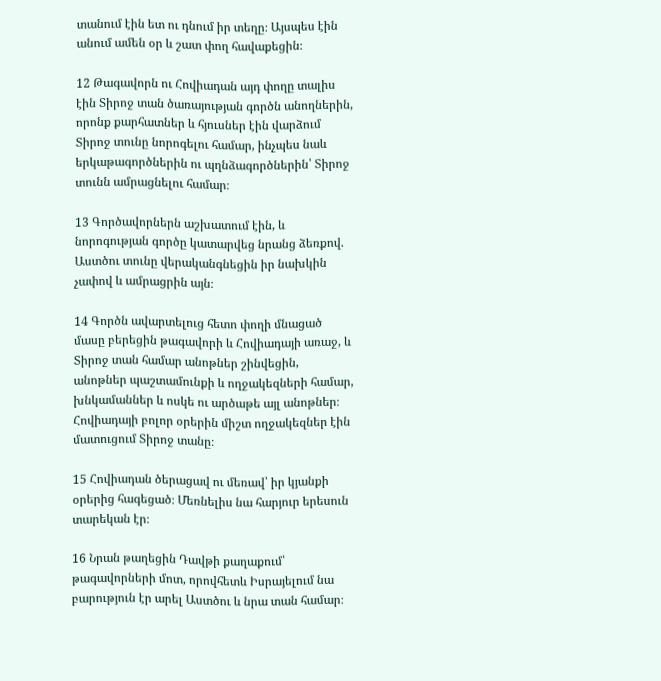տանում էին ետ ու դնում իր տեղը։ Այսպես էին անում ամեն օր և շատ փող հավաքեցին։

12 Թագավորն ու Հովիադան այդ փողը տալիս էին Տիրոջ տան ծառայության գործն անողներին, որոնք քարհատներ և հյուսներ էին վարձում Տիրոջ տունը նորոգելու համար, ինչպես նաև երկաթագործներին ու պղնձագործներին՝ Տիրոջ տունն ամրացնելու համար։

13 Գործավորներն աշխատում էին, և նորոգության գործը կատարվեց նրանց ձեռքով. Աստծու տունը վերականգնեցին իր նախկին չափով և ամրացրին այն։

14 Գործն ավարտելուց հետո փողի մնացած մասը բերեցին թագավորի և Հովիադայի առաջ, և Տիրոջ տան համար անոթներ շինվեցին, անոթներ պաշտամունքի և ողջակեզների համար, խնկամաններ և ոսկե ու արծաթե այլ անոթներ։ Հովիադայի բոլոր օրերին միշտ ողջակեզներ էին մատուցում Տիրոջ տանը։

15 Հովիադան ծերացավ ու մեռավ՝ իր կյանքի օրերից հագեցած։ Մեռնելիս նա հարյուր երեսուն տարեկան էր։

16 Նրան թաղեցին Դավթի քաղաքում՝ թագավորների մոտ, որովհետև Իսրայելում նա բարություն էր արել Աստծու և նրա տան համար։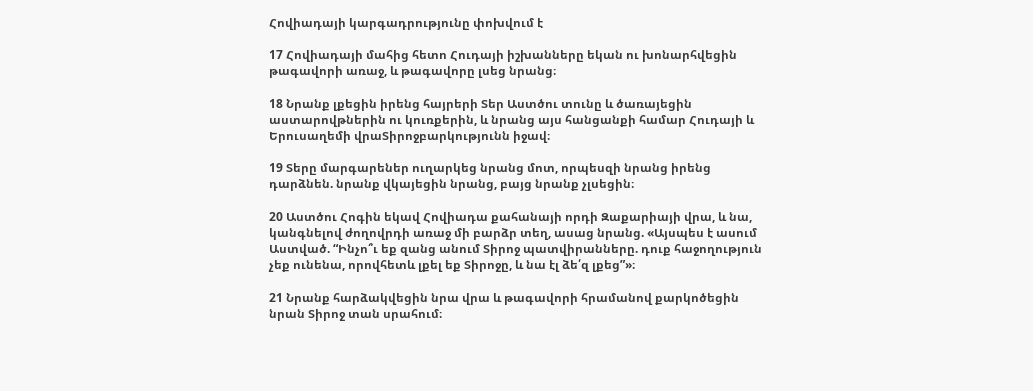Հովիադայի կարգադրությունը փոխվում է

17 Հովիադայի մահից հետո Հուդայի իշխանները եկան ու խոնարհվեցին թագավորի առաջ, և թագավորը լսեց նրանց։

18 Նրանք լքեցին իրենց հայրերի Տեր Աստծու տունը և ծառայեցին աստարովթներին ու կուռքերին, և նրանց այս հանցանքի համար Հուդայի և Երուսաղեմի վրաՏիրոջբարկությունն իջավ։

19 Տերը մարգարեներ ուղարկեց նրանց մոտ, որպեսզի նրանց իրենց դարձնեն. նրանք վկայեցին նրանց, բայց նրանք չլսեցին։

20 Աստծու Հոգին եկավ Հովիադա քահանայի որդի Զաքարիայի վրա, և նա, կանգնելով ժողովրդի առաջ մի բարձր տեղ, ասաց նրանց. «Այսպես է ասում Աստված. “Ինչո՞ւ եք զանց անում Տիրոջ պատվիրանները. դուք հաջողություն չեք ունենա, որովհետև լքել եք Տիրոջը, և նա էլ ձե՛զ լքեց”»։

21 Նրանք հարձակվեցին նրա վրա և թագավորի հրամանով քարկոծեցին նրան Տիրոջ տան սրահում։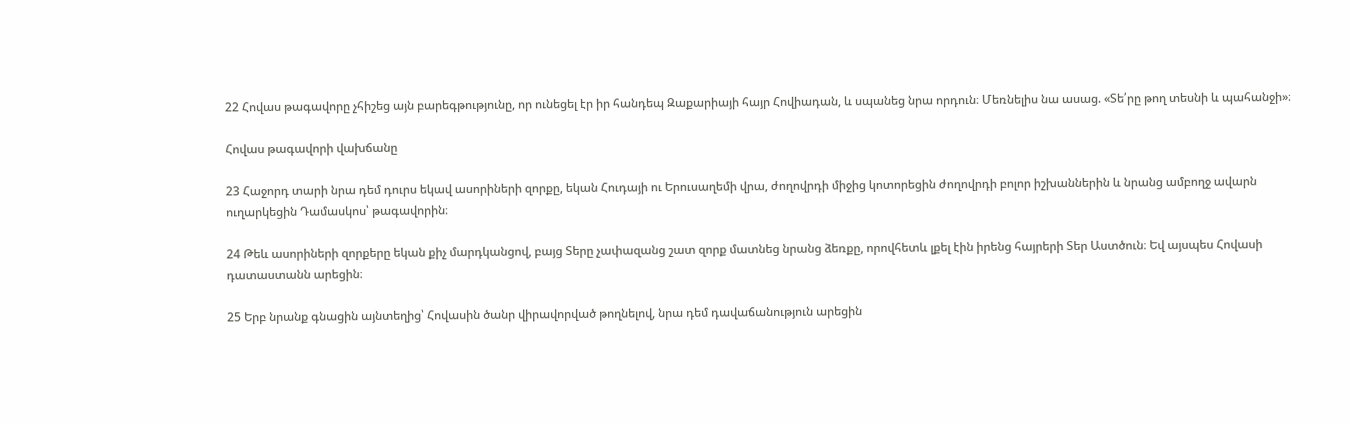22 Հովաս թագավորը չհիշեց այն բարեգթությունը, որ ունեցել էր իր հանդեպ Զաքարիայի հայր Հովիադան, և սպանեց նրա որդուն։ Մեռնելիս նա ասաց. «Տե՛րը թող տեսնի և պահանջի»։

Հովաս թագավորի վախճանը

23 Հաջորդ տարի նրա դեմ դուրս եկավ ասորիների զորքը, եկան Հուդայի ու Երուսաղեմի վրա, ժողովրդի միջից կոտորեցին ժողովրդի բոլոր իշխաններին և նրանց ամբողջ ավարն ուղարկեցին Դամասկոս՝ թագավորին։

24 Թեև ասորիների զորքերը եկան քիչ մարդկանցով, բայց Տերը չափազանց շատ զորք մատնեց նրանց ձեռքը, որովհետև լքել էին իրենց հայրերի Տեր Աստծուն։ Եվ այսպես Հովասի դատաստանն արեցին։

25 Երբ նրանք գնացին այնտեղից՝ Հովասին ծանր վիրավորված թողնելով, նրա դեմ դավաճանություն արեցին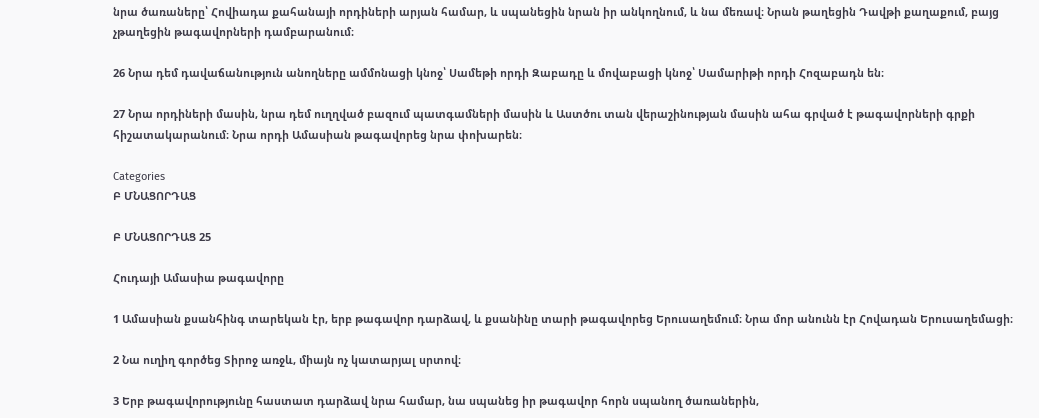նրա ծառաները՝ Հովիադա քահանայի որդիների արյան համար, և սպանեցին նրան իր անկողնում, և նա մեռավ։ Նրան թաղեցին Դավթի քաղաքում, բայց չթաղեցին թագավորների դամբարանում։

26 Նրա դեմ դավաճանություն անողները ամմոնացի կնոջ՝ Սամեթի որդի Զաբադը և մովաբացի կնոջ՝ Սամարիթի որդի Հոզաբադն են։

27 Նրա որդիների մասին, նրա դեմ ուղղված բազում պատգամների մասին և Աստծու տան վերաշինության մասին ահա գրված է թագավորների գրքի հիշատակարանում։ Նրա որդի Ամասիան թագավորեց նրա փոխարեն։

Categories
Բ ՄՆԱՑՈՐԴԱՑ

Բ ՄՆԱՑՈՐԴԱՑ 25

Հուդայի Ամասիա թագավորը

1 Ամասիան քսանհինգ տարեկան էր, երբ թագավոր դարձավ, և քսանինը տարի թագավորեց Երուսաղեմում։ Նրա մոր անունն էր Հովադան Երուսաղեմացի։

2 Նա ուղիղ գործեց Տիրոջ առջև, միայն ոչ կատարյալ սրտով։

3 Երբ թագավորությունը հաստատ դարձավ նրա համար, նա սպանեց իր թագավոր հորն սպանող ծառաներին,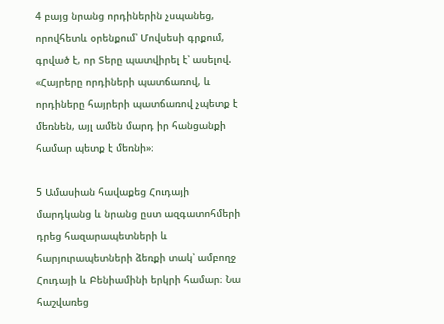4 բայց նրանց որդիներին չսպանեց, որովհետև օրենքում՝ Մովսեսի գրքում, գրված է, որ Տերը պատվիրել է՝ ասելով. «Հայրերը որդիների պատճառով, և որդիները հայրերի պատճառով չպետք է մեռնեն, այլ ամեն մարդ իր հանցանքի համար պետք է մեռնի»։

5 Ամասիան հավաքեց Հուդայի մարդկանց և նրանց ըստ ազգատոհմերի դրեց հազարապետների և հարյուրապետների ձեռքի տակ՝ ամբողջ Հուդայի և Բենիամինի երկրի համար։ Նա հաշվառեց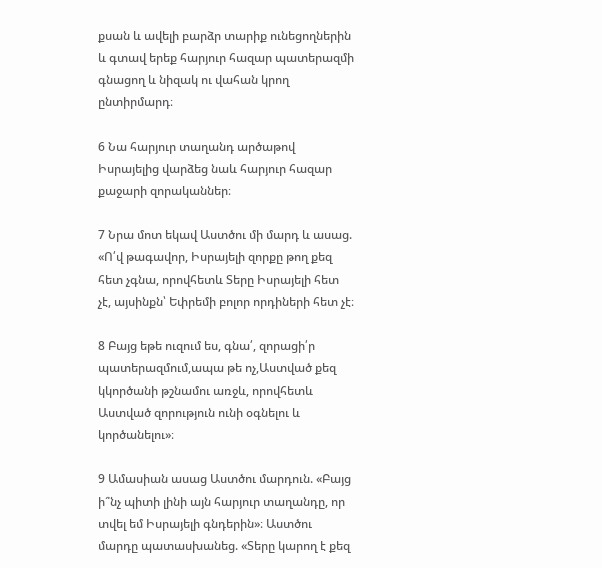քսան և ավելի բարձր տարիք ունեցողներին և գտավ երեք հարյուր հազար պատերազմի գնացող և նիզակ ու վահան կրող ընտիրմարդ։

6 Նա հարյուր տաղանդ արծաթով Իսրայելից վարձեց նաև հարյուր հազար քաջարի զորականներ։

7 Նրա մոտ եկավ Աստծու մի մարդ և ասաց. «Ո՛վ թագավոր, Իսրայելի զորքը թող քեզ հետ չգնա, որովհետև Տերը Իսրայելի հետ չէ, այսինքն՝ Եփրեմի բոլոր որդիների հետ չէ։

8 Բայց եթե ուզում ես, գնա՛, զորացի՛ր պատերազմում,ապա թե ոչ,Աստված քեզ կկործանի թշնամու առջև, որովհետև Աստված զորություն ունի օգնելու և կործանելու»։

9 Ամասիան ասաց Աստծու մարդուն. «Բայց ի՞նչ պիտի լինի այն հարյուր տաղանդը, որ տվել եմ Իսրայելի գնդերին»։ Աստծու մարդը պատասխանեց. «Տերը կարող է քեզ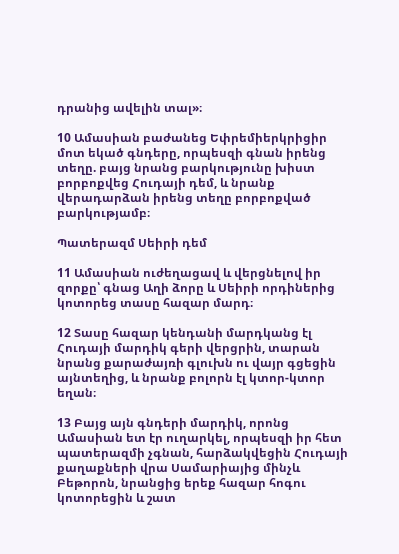դրանից ավելին տալ»։

10 Ամասիան բաժանեց Եփրեմիերկրիցիր մոտ եկած գնդերը, որպեսզի գնան իրենց տեղը. բայց նրանց բարկությունը խիստ բորբոքվեց Հուդայի դեմ, և նրանք վերադարձան իրենց տեղը բորբոքված բարկությամբ։

Պատերազմ Սեիրի դեմ

11 Ամասիան ուժեղացավ և վերցնելով իր զորքը՝ գնաց Աղի ձորը և Սեիրի որդիներից կոտորեց տասը հազար մարդ։

12 Տասը հազար կենդանի մարդկանց էլ Հուդայի մարդիկ գերի վերցրին, տարան նրանց քարաժայռի գլուխն ու վայր գցեցին այնտեղից, և նրանք բոլորն էլ կտոր-կտոր եղան։

13 Բայց այն գնդերի մարդիկ, որոնց Ամասիան ետ էր ուղարկել, որպեսզի իր հետ պատերազմի չգնան, հարձակվեցին Հուդայի քաղաքների վրա Սամարիայից մինչև Բեթորոն, նրանցից երեք հազար հոգու կոտորեցին և շատ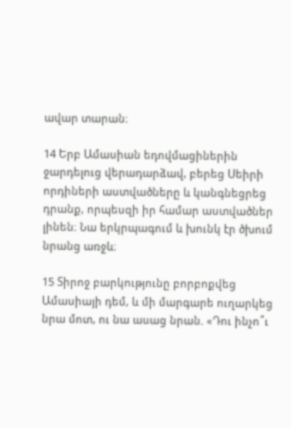ավար տարան։

14 Երբ Ամասիան եդովմացիներին ջարդելուց վերադարձավ, բերեց Սեիրի որդիների աստվածները և կանգնեցրեց դրանք, որպեսզի իր համար աստվածներ լինեն։ Նա երկրպագում և խունկ էր ծխում նրանց առջև։

15 Տիրոջ բարկությունը բորբոքվեց Ամասիայի դեմ, և մի մարգարե ուղարկեց նրա մոտ, ու նա ասաց նրան. «Դու ինչո՞ւ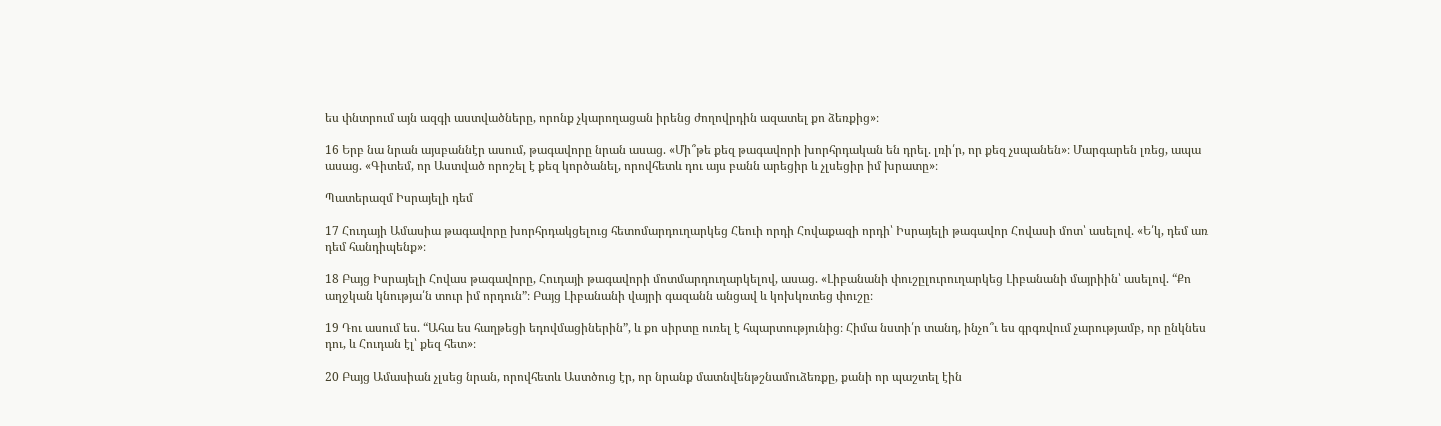ես փնտրում այն ազգի աստվածները, որոնք չկարողացան իրենց ժողովրդին ազատել քո ձեռքից»։

16 Երբ նա նրան այսբաննէր ասում, թագավորը նրան ասաց. «Մի՞թե քեզ թագավորի խորհրդական են դրել. լռի՛ր, որ քեզ չսպանեն»։ Մարգարեն լռեց, ապա ասաց. «Գիտեմ, որ Աստված որոշել է քեզ կործանել, որովհետև դու այս բանն արեցիր և չլսեցիր իմ խրատը»։

Պատերազմ Իսրայելի դեմ

17 Հուդայի Ամասիա թագավորը խորհրդակցելուց հետոմարդուղարկեց Հեուի որդի Հովաքազի որդի՝ Իսրայելի թագավոր Հովասի մոտ՝ ասելով. «Ե՛կ, դեմ առ դեմ հանդիպենք»։

18 Բայց Իսրայելի Հովաս թագավորը, Հուդայի թագավորի մոտմարդուղարկելով, ասաց. «Լիբանանի փուշըլուրուղարկեց Լիբանանի մայրիին՝ ասելով. “Քո աղջկան կնությա՛ն տուր իմ որդուն”։ Բայց Լիբանանի վայրի գազանն անցավ և կոխկռտեց փուշը։

19 Դու ասում ես. “Ահա ես հաղթեցի եդովմացիներին”, և քո սիրտը ուռել է հպարտությունից։ Հիմա նստի՛ր տանդ, ինչո՞ւ ես գրգռվում չարությամբ, որ ընկնես դու, և Հուդան էլ՝ քեզ հետ»։

20 Բայց Ամասիան չլսեց նրան, որովհետև Աստծուց էր, որ նրանք մատնվենթշնամուձեռքը, քանի որ պաշտել էին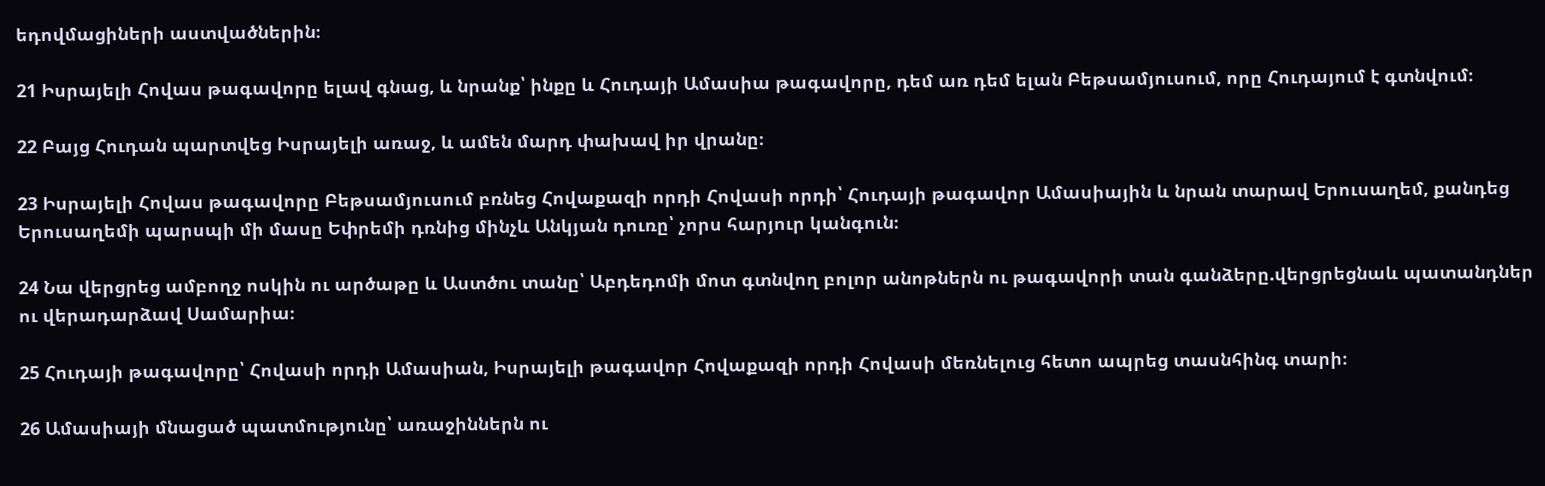եդովմացիների աստվածներին։

21 Իսրայելի Հովաս թագավորը ելավ գնաց, և նրանք՝ ինքը և Հուդայի Ամասիա թագավորը, դեմ առ դեմ ելան Բեթսամյուսում, որը Հուդայում է գտնվում։

22 Բայց Հուդան պարտվեց Իսրայելի առաջ, և ամեն մարդ փախավ իր վրանը։

23 Իսրայելի Հովաս թագավորը Բեթսամյուսում բռնեց Հովաքազի որդի Հովասի որդի՝ Հուդայի թագավոր Ամասիային և նրան տարավ Երուսաղեմ, քանդեց Երուսաղեմի պարսպի մի մասը Եփրեմի դռնից մինչև Անկյան դուռը՝ չորս հարյուր կանգուն։

24 Նա վերցրեց ամբողջ ոսկին ու արծաթը և Աստծու տանը՝ Աբդեդոմի մոտ գտնվող բոլոր անոթներն ու թագավորի տան գանձերը.վերցրեցնաև պատանդներ ու վերադարձավ Սամարիա։

25 Հուդայի թագավորը՝ Հովասի որդի Ամասիան, Իսրայելի թագավոր Հովաքազի որդի Հովասի մեռնելուց հետո ապրեց տասնհինգ տարի։

26 Ամասիայի մնացած պատմությունը՝ առաջիններն ու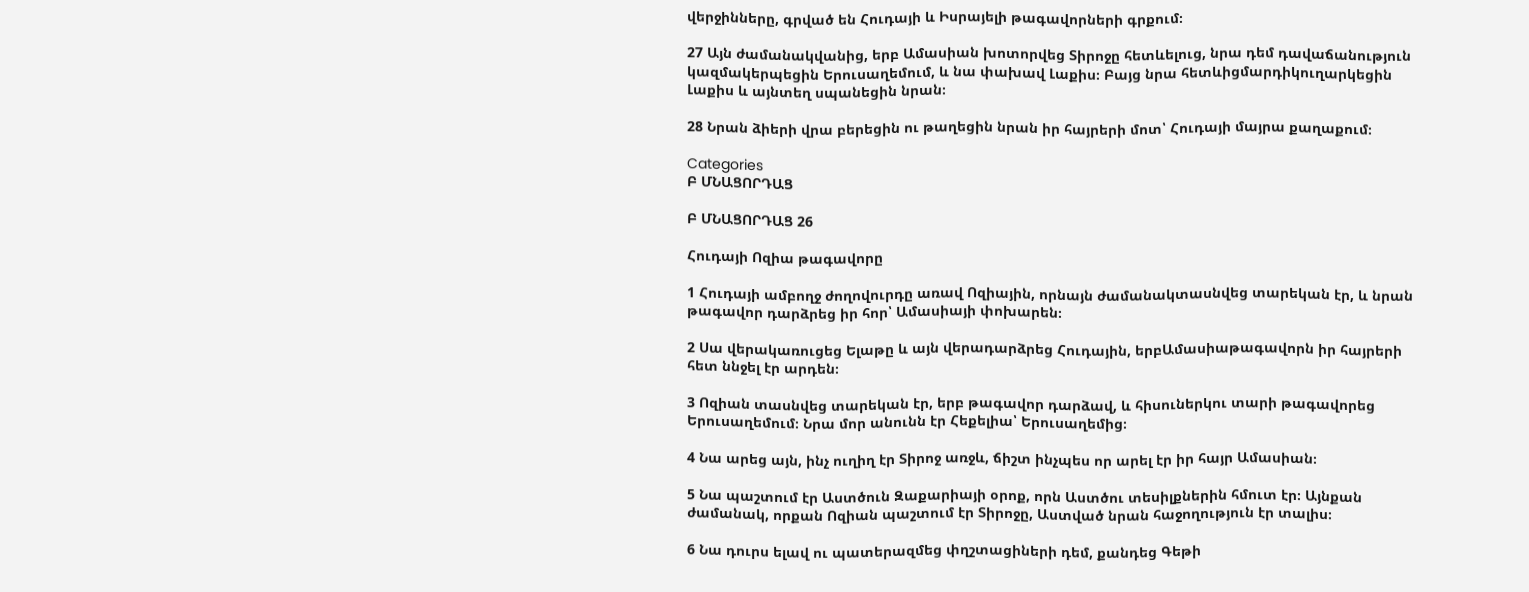վերջինները, գրված են Հուդայի և Իսրայելի թագավորների գրքում։

27 Այն ժամանակվանից, երբ Ամասիան խոտորվեց Տիրոջը հետևելուց, նրա դեմ դավաճանություն կազմակերպեցին Երուսաղեմում, և նա փախավ Լաքիս։ Բայց նրա հետևիցմարդիկուղարկեցին Լաքիս և այնտեղ սպանեցին նրան։

28 Նրան ձիերի վրա բերեցին ու թաղեցին նրան իր հայրերի մոտ՝ Հուդայի մայրա քաղաքում։

Categories
Բ ՄՆԱՑՈՐԴԱՑ

Բ ՄՆԱՑՈՐԴԱՑ 26

Հուդայի Ոզիա թագավորը

1 Հուդայի ամբողջ ժողովուրդը առավ Ոզիային, որնայն ժամանակտասնվեց տարեկան էր, և նրան թագավոր դարձրեց իր հոր՝ Ամասիայի փոխարեն։

2 Սա վերակառուցեց Ելաթը և այն վերադարձրեց Հուդային, երբԱմասիաթագավորն իր հայրերի հետ ննջել էր արդեն։

3 Ոզիան տասնվեց տարեկան էր, երբ թագավոր դարձավ, և հիսուներկու տարի թագավորեց Երուսաղեմում։ Նրա մոր անունն էր Հեքելիա՝ Երուսաղեմից։

4 Նա արեց այն, ինչ ուղիղ էր Տիրոջ առջև, ճիշտ ինչպես որ արել էր իր հայր Ամասիան։

5 Նա պաշտում էր Աստծուն Զաքարիայի օրոք, որն Աստծու տեսիլքներին հմուտ էր։ Այնքան ժամանակ, որքան Ոզիան պաշտում էր Տիրոջը, Աստված նրան հաջողություն էր տալիս։

6 Նա դուրս ելավ ու պատերազմեց փղշտացիների դեմ, քանդեց Գեթի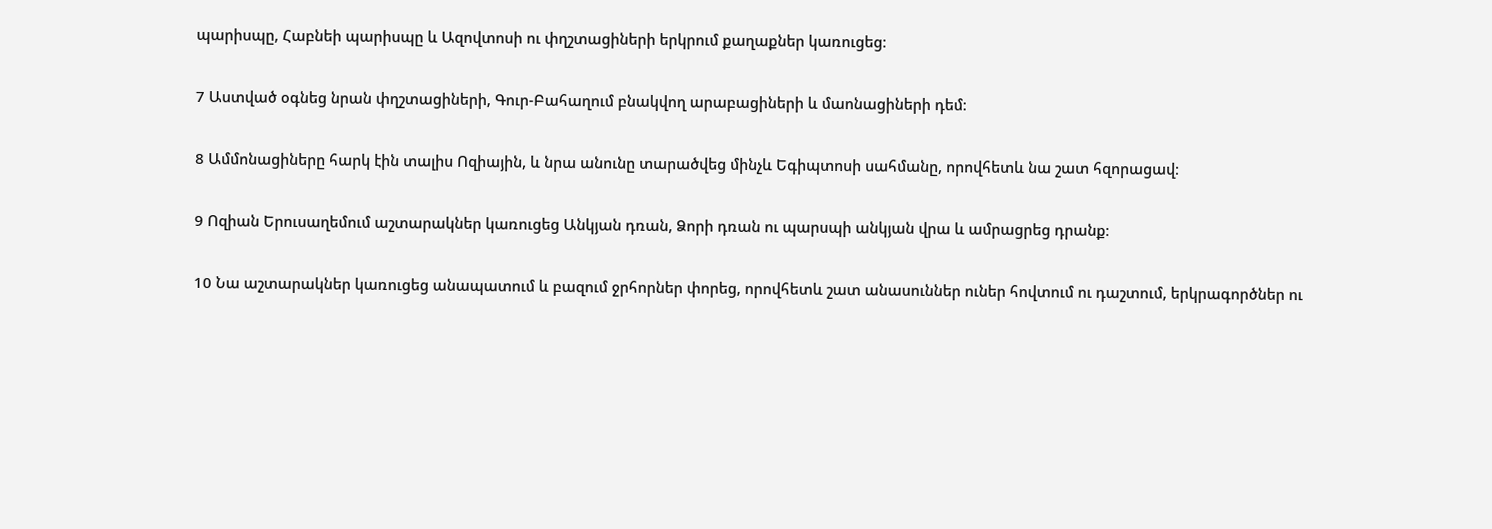պարիսպը, Հաբնեի պարիսպը և Ազովտոսի ու փղշտացիների երկրում քաղաքներ կառուցեց։

7 Աստված օգնեց նրան փղշտացիների, Գուր-Բահաղում բնակվող արաբացիների և մաոնացիների դեմ։

8 Ամմոնացիները հարկ էին տալիս Ոզիային, և նրա անունը տարածվեց մինչև Եգիպտոսի սահմանը, որովհետև նա շատ հզորացավ։

9 Ոզիան Երուսաղեմում աշտարակներ կառուցեց Անկյան դռան, Ձորի դռան ու պարսպի անկյան վրա և ամրացրեց դրանք։

10 Նա աշտարակներ կառուցեց անապատում և բազում ջրհորներ փորեց, որովհետև շատ անասուններ ուներ հովտում ու դաշտում, երկրագործներ ու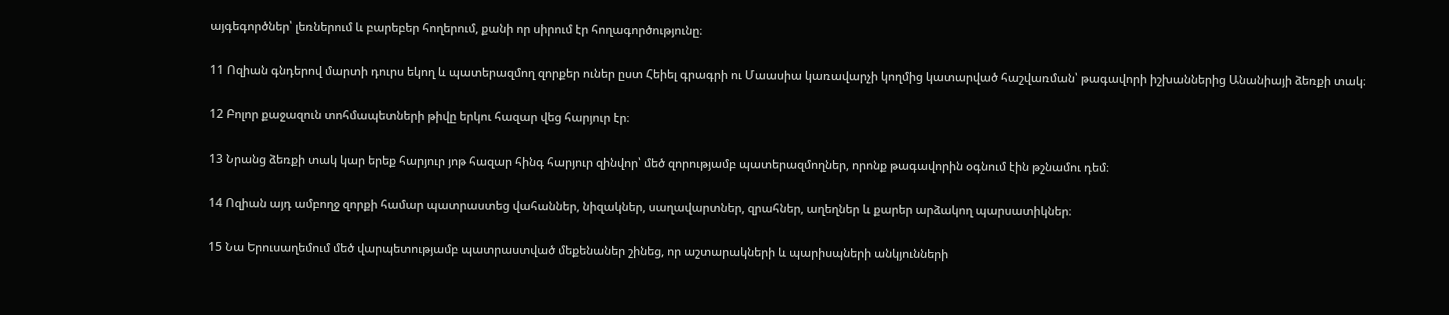այգեգործներ՝ լեռներում և բարեբեր հողերում, քանի որ սիրում էր հողագործությունը։

11 Ոզիան գնդերով մարտի դուրս եկող և պատերազմող զորքեր ուներ ըստ Հեիել գրագրի ու Մաասիա կառավարչի կողմից կատարված հաշվառման՝ թագավորի իշխաններից Անանիայի ձեռքի տակ։

12 Բոլոր քաջազուն տոհմապետների թիվը երկու հազար վեց հարյուր էր։

13 Նրանց ձեռքի տակ կար երեք հարյուր յոթ հազար հինգ հարյուր զինվոր՝ մեծ զորությամբ պատերազմողներ, որոնք թագավորին օգնում էին թշնամու դեմ։

14 Ոզիան այդ ամբողջ զորքի համար պատրաստեց վահաններ, նիզակներ, սաղավարտներ, զրահներ, աղեղներ և քարեր արձակող պարսատիկներ։

15 Նա Երուսաղեմում մեծ վարպետությամբ պատրաստված մեքենաներ շինեց, որ աշտարակների և պարիսպների անկյունների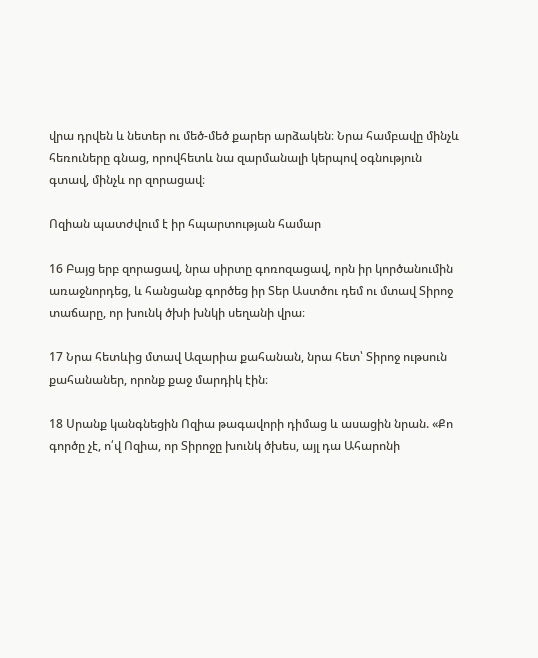վրա դրվեն և նետեր ու մեծ-մեծ քարեր արձակեն։ Նրա համբավը մինչև հեռուները գնաց, որովհետև նա զարմանալի կերպով օգնություն գտավ, մինչև որ զորացավ։

Ոզիան պատժվում է իր հպարտության համար

16 Բայց երբ զորացավ, նրա սիրտը գոռոզացավ, որն իր կործանումին առաջնորդեց, և հանցանք գործեց իր Տեր Աստծու դեմ ու մտավ Տիրոջ տաճարը, որ խունկ ծխի խնկի սեղանի վրա։

17 Նրա հետևից մտավ Ազարիա քահանան, նրա հետ՝ Տիրոջ ութսուն քահանաներ, որոնք քաջ մարդիկ էին։

18 Սրանք կանգնեցին Ոզիա թագավորի դիմաց և ասացին նրան. «Քո գործը չէ, ո՛վ Ոզիա, որ Տիրոջը խունկ ծխես, այլ դա Ահարոնի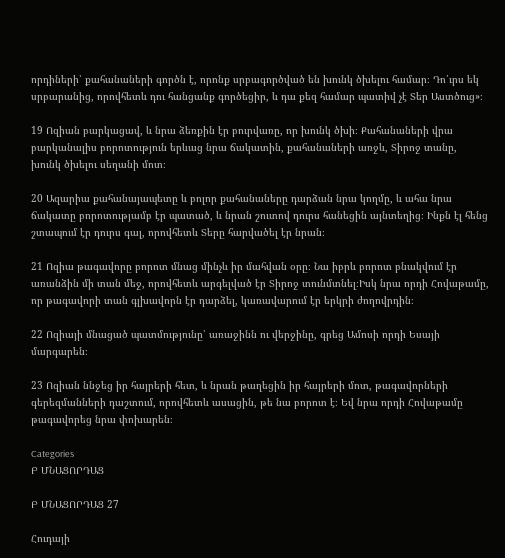որդիների՝ քահանաների գործն է, որոնք սրբագործված են խունկ ծխելու համար։ Դո՛ւրս եկ սրբարանից, որովհետև դու հանցանք գործեցիր, և դա քեզ համար պատիվ չէ Տեր Աստծուց»։

19 Ոզիան բարկացավ, և նրա ձեռքին էր բուրվառը, որ խունկ ծխի։ Քահանաների վրա բարկանալիս բորոտություն երևաց նրա ճակատին, քահանաների առջև, Տիրոջ տանը, խունկ ծխելու սեղանի մոտ։

20 Ազարիա քահանայապետը և բոլոր քահանաները դարձան նրա կողմը, և ահա նրա ճակատը բորոտությամբ էր պատած, և նրան շուտով դուրս հանեցին այնտեղից։ Ինքն էլ հենց շտապում էր դուրս գալ, որովհետև Տերը հարվածել էր նրան։

21 Ոզիա թագավորը բորոտ մնաց մինչև իր մահվան օրը։ Նա իբրև բորոտ բնակվում էր առանձին մի տան մեջ, որովհետև արգելված էր Տիրոջ տունմտնել։Իսկ նրա որդի Հովաթամը, որ թագավորի տան գլխավորն էր դարձել, կառավարում էր երկրի ժողովրդին։

22 Ոզիայի մնացած պատմությունը՝ առաջինն ու վերջինը, գրեց Ամոսի որդի Եսայի մարգարեն։

23 Ոզիան ննջեց իր հայրերի հետ, և նրան թաղեցին իր հայրերի մոտ, թագավորների գերեզմանների դաշտում, որովհետև ասացին, թե նա բորոտ է։ Եվ նրա որդի Հովաթամը թագավորեց նրա փոխարեն։

Categories
Բ ՄՆԱՑՈՐԴԱՑ

Բ ՄՆԱՑՈՐԴԱՑ 27

Հուդայի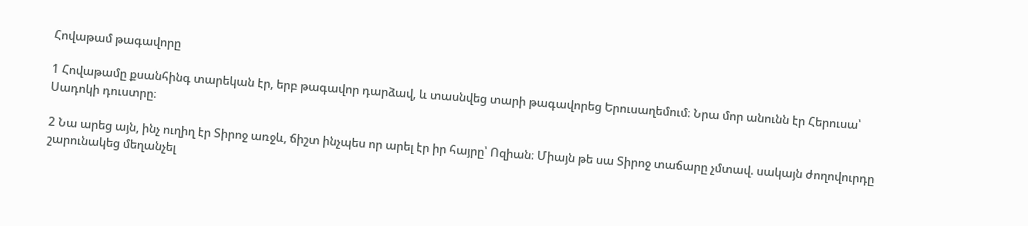Հովաթամ թագավորը

1 Հովաթամը քսանհինգ տարեկան էր, երբ թագավոր դարձավ, և տասնվեց տարի թագավորեց Երուսաղեմում։ Նրա մոր անունն էր Հերուսա՝ Սադոկի դուստրը։

2 Նա արեց այն, ինչ ուղիղ էր Տիրոջ առջև, ճիշտ ինչպես որ արել էր իր հայրը՝ Ոզիան։ Միայն թե սա Տիրոջ տաճարը չմտավ. սակայն ժողովուրդը շարունակեց մեղանչել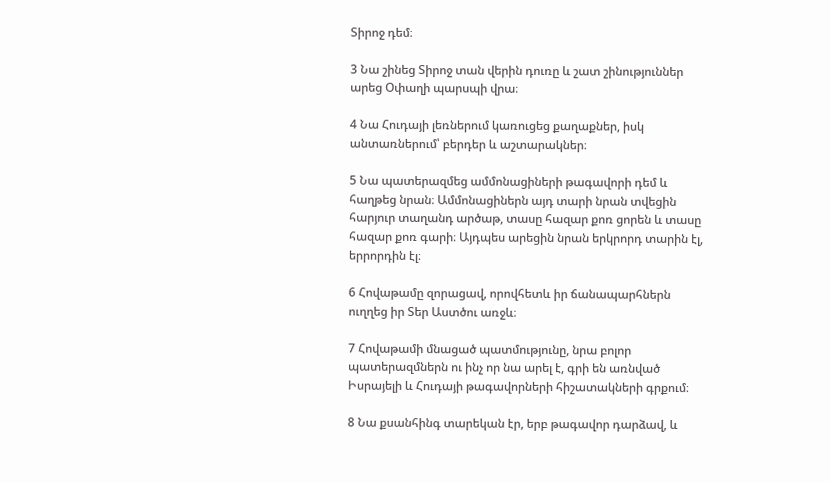Տիրոջ դեմ։

3 Նա շինեց Տիրոջ տան վերին դուռը և շատ շինություններ արեց Օփաղի պարսպի վրա։

4 Նա Հուդայի լեռներում կառուցեց քաղաքներ, իսկ անտառներում՝ բերդեր և աշտարակներ։

5 Նա պատերազմեց ամմոնացիների թագավորի դեմ և հաղթեց նրան։ Ամմոնացիներն այդ տարի նրան տվեցին հարյուր տաղանդ արծաթ, տասը հազար քոռ ցորեն և տասը հազար քոռ գարի։ Այդպես արեցին նրան երկրորդ տարին էլ, երրորդին էլ։

6 Հովաթամը զորացավ, որովհետև իր ճանապարհներն ուղղեց իր Տեր Աստծու առջև։

7 Հովաթամի մնացած պատմությունը, նրա բոլոր պատերազմներն ու ինչ որ նա արել է, գրի են առնված Իսրայելի և Հուդայի թագավորների հիշատակների գրքում։

8 Նա քսանհինգ տարեկան էր, երբ թագավոր դարձավ, և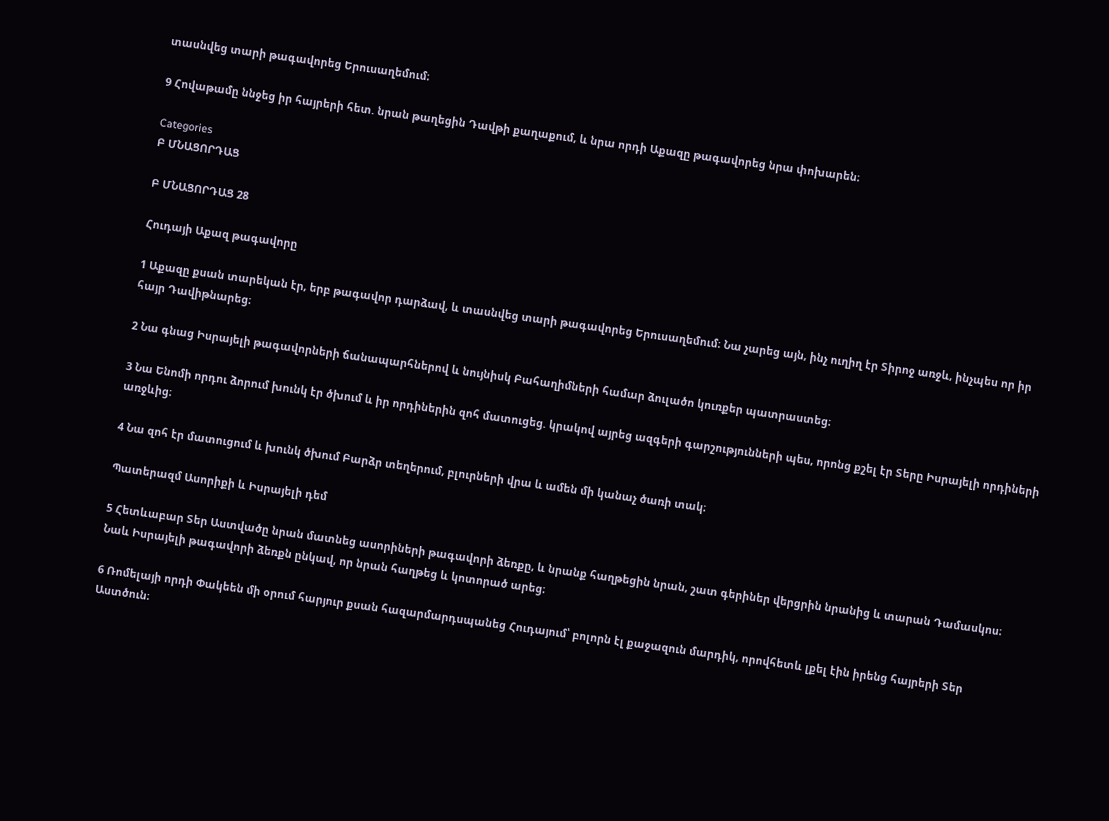տասնվեց տարի թագավորեց Երուսաղեմում։

9 Հովաթամը ննջեց իր հայրերի հետ. նրան թաղեցին Դավթի քաղաքում, և նրա որդի Աքազը թագավորեց նրա փոխարեն։

Categories
Բ ՄՆԱՑՈՐԴԱՑ

Բ ՄՆԱՑՈՐԴԱՑ 28

Հուդայի Աքազ թագավորը

1 Աքազը քսան տարեկան էր, երբ թագավոր դարձավ, և տասնվեց տարի թագավորեց Երուսաղեմում։ Նա չարեց այն, ինչ ուղիղ էր Տիրոջ առջև, ինչպես որ իր հայր Դավիթնարեց։

2 Նա գնաց Իսրայելի թագավորների ճանապարհներով և նույնիսկ Բահաղիմների համար ձուլածո կուռքեր պատրաստեց։

3 Նա Ենոմի որդու ձորում խունկ էր ծխում և իր որդիներին զոհ մատուցեց. կրակով այրեց ազգերի գարշությունների պես, որոնց քշել էր Տերը Իսրայելի որդիների առջևից։

4 Նա զոհ էր մատուցում և խունկ ծխում Բարձր տեղերում, բլուրների վրա և ամեն մի կանաչ ծառի տակ։

Պատերազմ Ասորիքի և Իսրայելի դեմ

5 Հետևաբար Տեր Աստվածը նրան մատնեց ասորիների թագավորի ձեռքը, և նրանք հաղթեցին նրան, շատ գերիներ վերցրին նրանից և տարան Դամասկոս։ Նաև Իսրայելի թագավորի ձեռքն ընկավ, որ նրան հաղթեց և կոտորած արեց։

6 Ռոմելայի որդի Փակեեն մի օրում հարյուր քսան հազարմարդսպանեց Հուդայում՝ բոլորն էլ քաջազուն մարդիկ, որովհետև լքել էին իրենց հայրերի Տեր Աստծուն։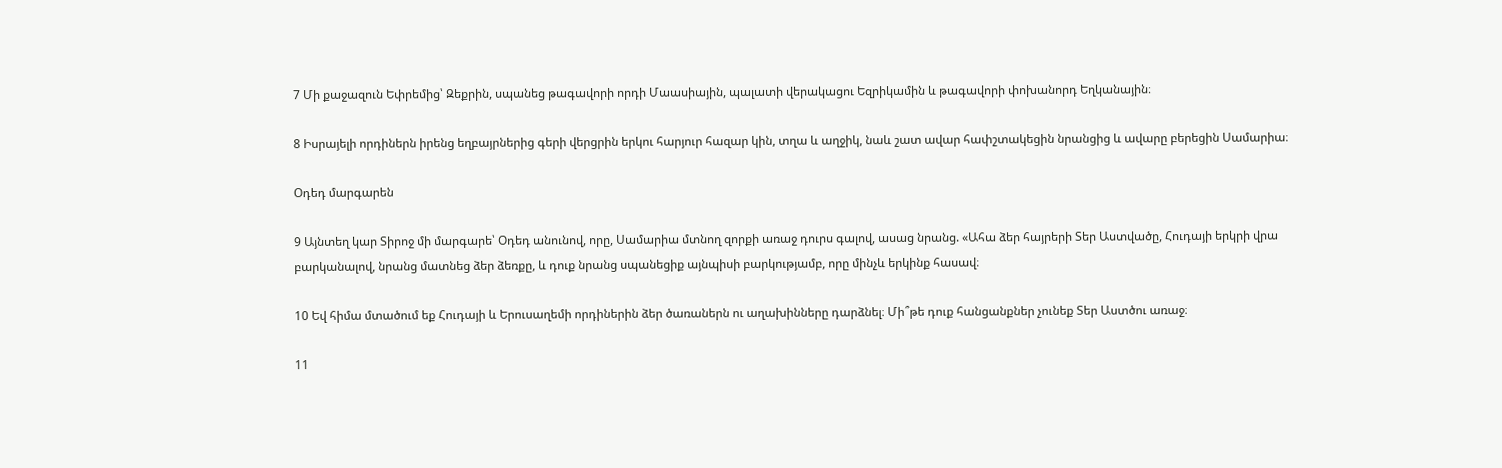7 Մի քաջազուն Եփրեմից՝ Զեքրին, սպանեց թագավորի որդի Մաասիային, պալատի վերակացու Եզրիկամին և թագավորի փոխանորդ Եղկանային։

8 Իսրայելի որդիներն իրենց եղբայրներից գերի վերցրին երկու հարյուր հազար կին, տղա և աղջիկ, նաև շատ ավար հափշտակեցին նրանցից և ավարը բերեցին Սամարիա։

Օդեդ մարգարեն

9 Այնտեղ կար Տիրոջ մի մարգարե՝ Օդեդ անունով, որը, Սամարիա մտնող զորքի առաջ դուրս գալով, ասաց նրանց. «Ահա ձեր հայրերի Տեր Աստվածը, Հուդայի երկրի վրա բարկանալով, նրանց մատնեց ձեր ձեռքը, և դուք նրանց սպանեցիք այնպիսի բարկությամբ, որը մինչև երկինք հասավ։

10 Եվ հիմա մտածում եք Հուդայի և Երուսաղեմի որդիներին ձեր ծառաներն ու աղախինները դարձնել։ Մի՞թե դուք հանցանքներ չունեք Տեր Աստծու առաջ։

11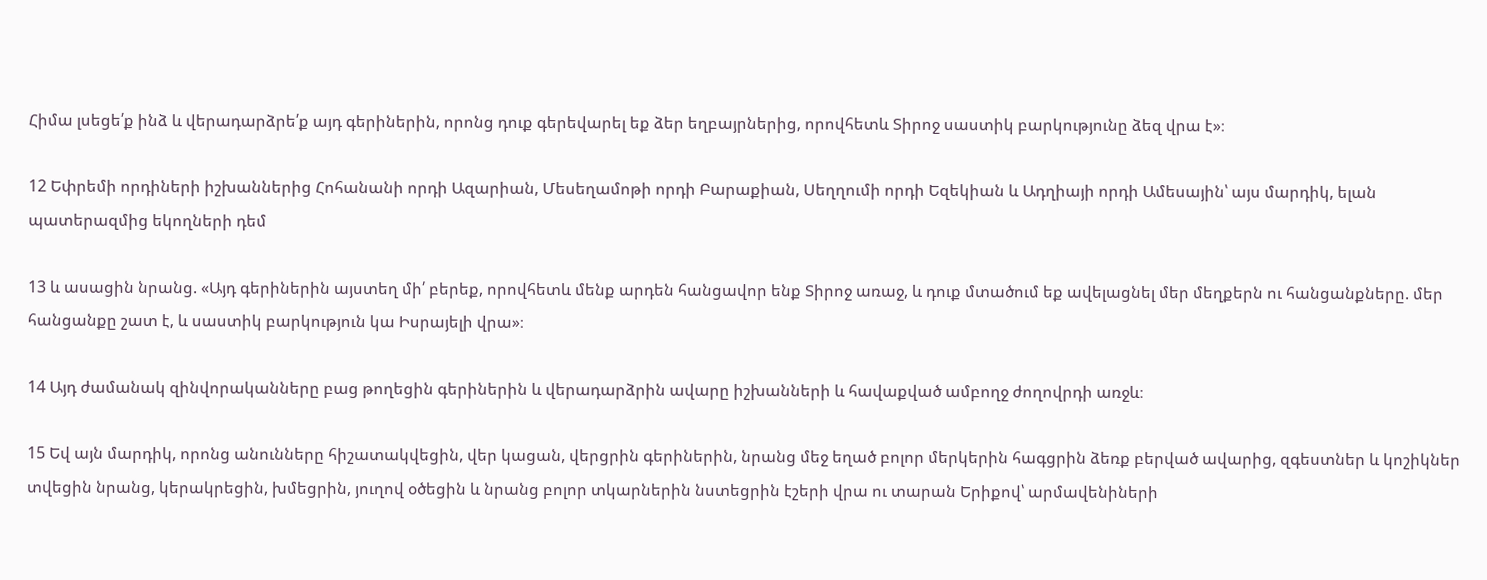Հիմա լսեցե՛ք ինձ և վերադարձրե՛ք այդ գերիներին, որոնց դուք գերեվարել եք ձեր եղբայրներից, որովհետև Տիրոջ սաստիկ բարկությունը ձեզ վրա է»։

12 Եփրեմի որդիների իշխաններից Հոհանանի որդի Ազարիան, Մեսեղամոթի որդի Բարաքիան, Սեղղումի որդի Եզեկիան և Ադղիայի որդի Ամեսային՝ այս մարդիկ, ելան պատերազմից եկողների դեմ

13 և ասացին նրանց. «Այդ գերիներին այստեղ մի՛ բերեք, որովհետև մենք արդեն հանցավոր ենք Տիրոջ առաջ, և դուք մտածում եք ավելացնել մեր մեղքերն ու հանցանքները. մեր հանցանքը շատ է, և սաստիկ բարկություն կա Իսրայելի վրա»։

14 Այդ ժամանակ զինվորականները բաց թողեցին գերիներին և վերադարձրին ավարը իշխանների և հավաքված ամբողջ ժողովրդի առջև։

15 Եվ այն մարդիկ, որոնց անունները հիշատակվեցին, վեր կացան, վերցրին գերիներին, նրանց մեջ եղած բոլոր մերկերին հագցրին ձեռք բերված ավարից, զգեստներ և կոշիկներ տվեցին նրանց, կերակրեցին, խմեցրին, յուղով օծեցին և նրանց բոլոր տկարներին նստեցրին էշերի վրա ու տարան Երիքով՝ արմավենիների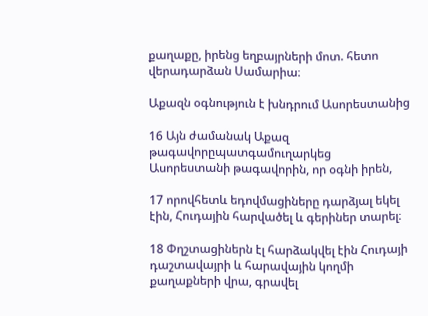քաղաքը, իրենց եղբայրների մոտ. հետո վերադարձան Սամարիա։

Աքազն օգնություն է խնդրում Ասորեստանից

16 Այն ժամանակ Աքազ թագավորըպատգամուղարկեց Ասորեստանի թագավորին, որ օգնի իրեն,

17 որովհետև եդովմացիները դարձյալ եկել էին, Հուդային հարվածել և գերիներ տարել։

18 Փղշտացիներն էլ հարձակվել էին Հուդայի դաշտավայրի և հարավային կողմի քաղաքների վրա, գրավել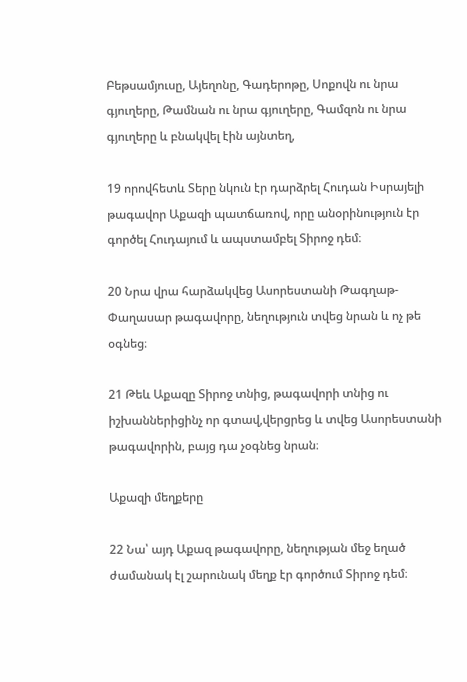Բեթսամյուսը, Այեղոնը, Գադերոթը, Սոքովն ու նրա գյուղերը, Թամնան ու նրա գյուղերը, Գամզոն ու նրա գյուղերը և բնակվել էին այնտեղ,

19 որովհետև Տերը նկուն էր դարձրել Հուդան Իսրայելի թագավոր Աքազի պատճառով, որը անօրինություն էր գործել Հուդայում և ապստամբել Տիրոջ դեմ։

20 Նրա վրա հարձակվեց Ասորեստանի Թագղաթ-Փաղասար թագավորը, նեղություն տվեց նրան և ոչ թե օգնեց։

21 Թեև Աքազը Տիրոջ տնից, թագավորի տնից ու իշխաններիցինչ որ գտավ,վերցրեց և տվեց Ասորեստանի թագավորին, բայց դա չօգնեց նրան։

Աքազի մեղքերը

22 Նա՝ այդ Աքազ թագավորը, նեղության մեջ եղած ժամանակ էլ շարունակ մեղք էր գործում Տիրոջ դեմ։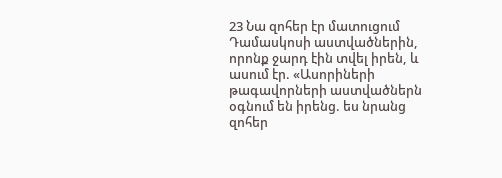23 Նա զոհեր էր մատուցում Դամասկոսի աստվածներին, որոնք ջարդ էին տվել իրեն, և ասում էր. «Ասորիների թագավորների աստվածներն օգնում են իրենց. ես նրանց զոհեր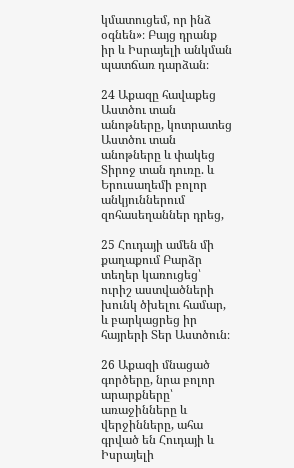կմատուցեմ, որ ինձ օգնեն»։ Բայց դրանք իր և Իսրայելի անկման պատճառ դարձան։

24 Աքազը հավաքեց Աստծու տան անոթները, կոտրատեց Աստծու տան անոթները և փակեց Տիրոջ տան դուռը. և Երուսաղեմի բոլոր անկյուններում զոհասեղաններ դրեց,

25 Հուդայի ամեն մի քաղաքում Բարձր տեղեր կառուցեց՝ ուրիշ աստվածների խունկ ծխելու համար, և բարկացրեց իր հայրերի Տեր Աստծուն։

26 Աքազի մնացած գործերը, նրա բոլոր արարքները՝ առաջինները և վերջինները, ահա գրված են Հուդայի և Իսրայելի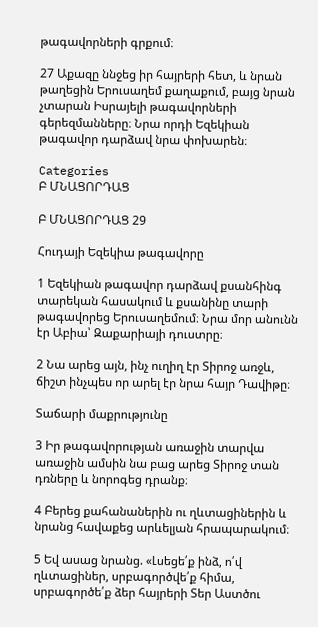թագավորների գրքում։

27 Աքազը ննջեց իր հայրերի հետ, և նրան թաղեցին Երուսաղեմ քաղաքում, բայց նրան չտարան Իսրայելի թագավորների գերեզմանները։ Նրա որդի Եզեկիան թագավոր դարձավ նրա փոխարեն։

Categories
Բ ՄՆԱՑՈՐԴԱՑ

Բ ՄՆԱՑՈՐԴԱՑ 29

Հուդայի Եզեկիա թագավորը

1 Եզեկիան թագավոր դարձավ քսանհինգ տարեկան հասակում և քսանինը տարի թագավորեց Երուսաղեմում։ Նրա մոր անունն էր Աբիա՝ Զաքարիայի դուստրը։

2 Նա արեց այն, ինչ ուղիղ էր Տիրոջ առջև, ճիշտ ինչպես որ արել էր նրա հայր Դավիթը։

Տաճարի մաքրությունը

3 Իր թագավորության առաջին տարվա առաջին ամսին նա բաց արեց Տիրոջ տան դռները և նորոգեց դրանք։

4 Բերեց քահանաներին ու ղևտացիներին և նրանց հավաքեց արևելյան հրապարակում։

5 Եվ ասաց նրանց. «Լսեցե՛ք ինձ, ո՛վ ղևտացիներ, սրբագործվե՛ք հիմա, սրբագործե՛ք ձեր հայրերի Տեր Աստծու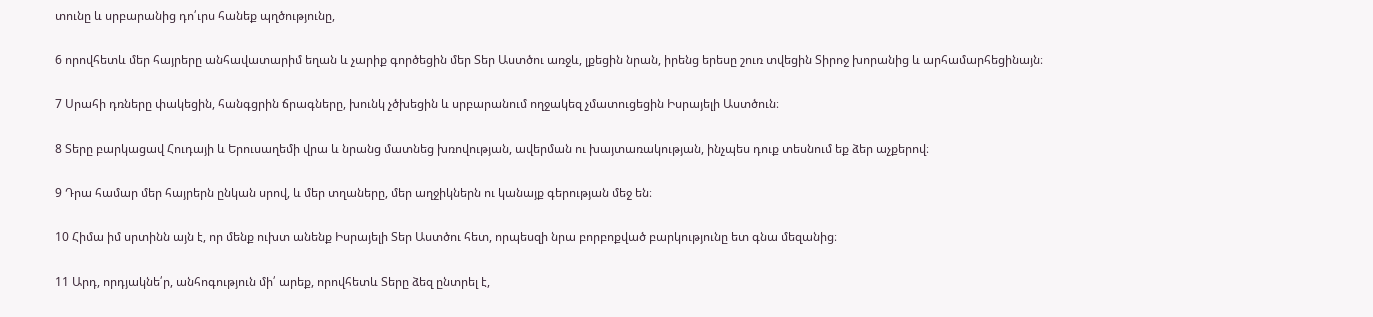տունը և սրբարանից դո՛ւրս հանեք պղծությունը,

6 որովհետև մեր հայրերը անհավատարիմ եղան և չարիք գործեցին մեր Տեր Աստծու առջև, լքեցին նրան, իրենց երեսը շուռ տվեցին Տիրոջ խորանից և արհամարհեցինայն։

7 Սրահի դռները փակեցին, հանգցրին ճրագները, խունկ չծխեցին և սրբարանում ողջակեզ չմատուցեցին Իսրայելի Աստծուն։

8 Տերը բարկացավ Հուդայի և Երուսաղեմի վրա և նրանց մատնեց խռովության, ավերման ու խայտառակության, ինչպես դուք տեսնում եք ձեր աչքերով։

9 Դրա համար մեր հայրերն ընկան սրով, և մեր տղաները, մեր աղջիկներն ու կանայք գերության մեջ են։

10 Հիմա իմ սրտինն այն է, որ մենք ուխտ անենք Իսրայելի Տեր Աստծու հետ, որպեսզի նրա բորբոքված բարկությունը ետ գնա մեզանից։

11 Արդ, որդյակնե՛ր, անհոգություն մի՛ արեք, որովհետև Տերը ձեզ ընտրել է,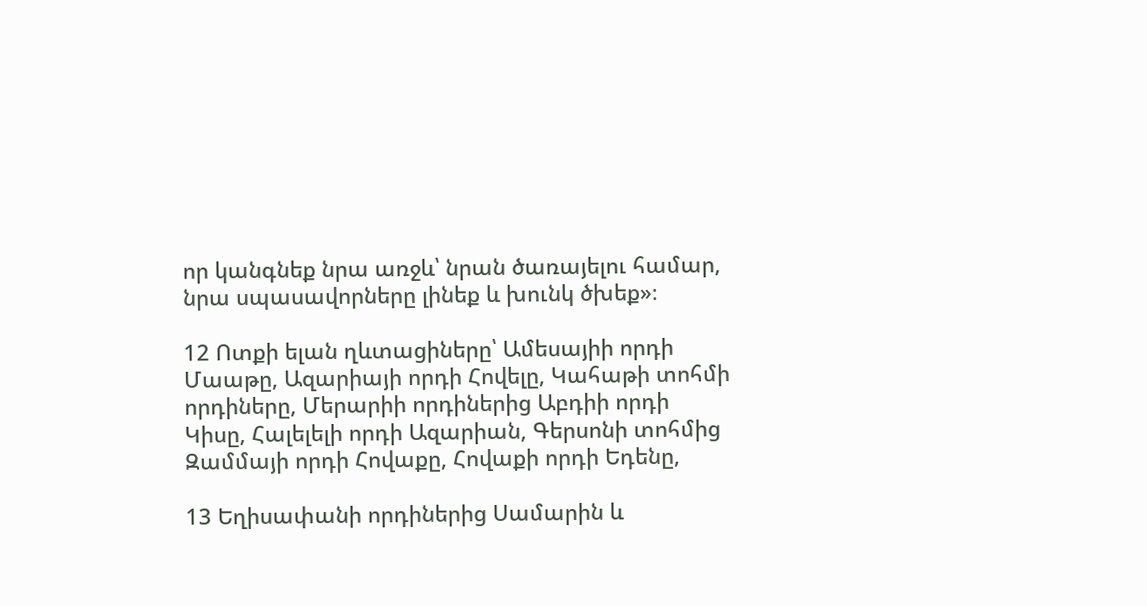որ կանգնեք նրա առջև՝ նրան ծառայելու համար, նրա սպասավորները լինեք և խունկ ծխեք»։

12 Ոտքի ելան ղևտացիները՝ Ամեսայիի որդի Մաաթը, Ազարիայի որդի Հովելը, Կահաթի տոհմի որդիները, Մերարիի որդիներից Աբդիի որդի Կիսը, Հալելելի որդի Ազարիան, Գերսոնի տոհմից Զամմայի որդի Հովաքը, Հովաքի որդի Եդենը,

13 Եղիսափանի որդիներից Սամարին և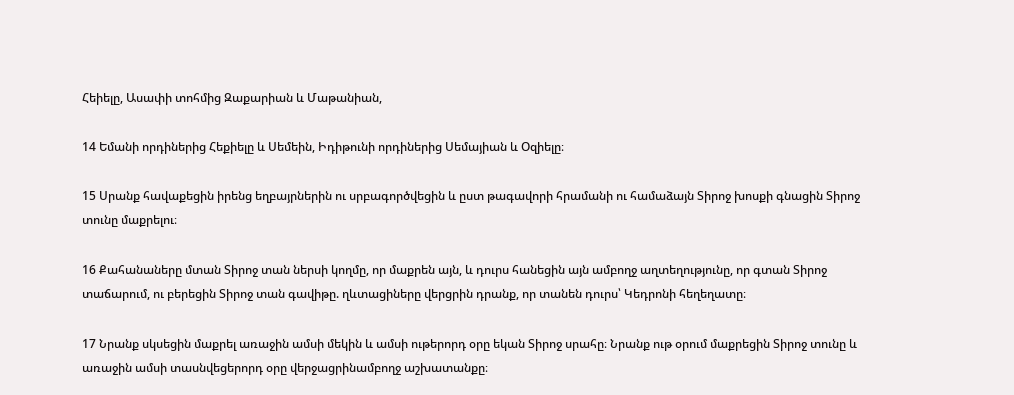Հեիելը, Ասափի տոհմից Զաքարիան և Մաթանիան,

14 Եմանի որդիներից Հեքիելը և Սեմեին, Իդիթունի որդիներից Սեմայիան և Օզիելը։

15 Սրանք հավաքեցին իրենց եղբայրներին ու սրբագործվեցին և ըստ թագավորի հրամանի ու համաձայն Տիրոջ խոսքի գնացին Տիրոջ տունը մաքրելու։

16 Քահանաները մտան Տիրոջ տան ներսի կողմը, որ մաքրեն այն, և դուրս հանեցին այն ամբողջ աղտեղությունը, որ գտան Տիրոջ տաճարում, ու բերեցին Տիրոջ տան գավիթը. ղևտացիները վերցրին դրանք, որ տանեն դուրս՝ Կեդրոնի հեղեղատը։

17 Նրանք սկսեցին մաքրել առաջին ամսի մեկին և ամսի ութերորդ օրը եկան Տիրոջ սրահը։ Նրանք ութ օրում մաքրեցին Տիրոջ տունը և առաջին ամսի տասնվեցերորդ օրը վերջացրինամբողջ աշխատանքը։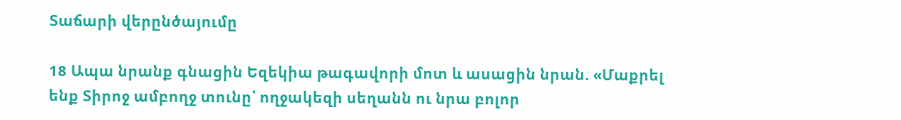Տաճարի վերընծայումը

18 Ապա նրանք գնացին Եզեկիա թագավորի մոտ և ասացին նրան. «Մաքրել ենք Տիրոջ ամբողջ տունը՝ ողջակեզի սեղանն ու նրա բոլոր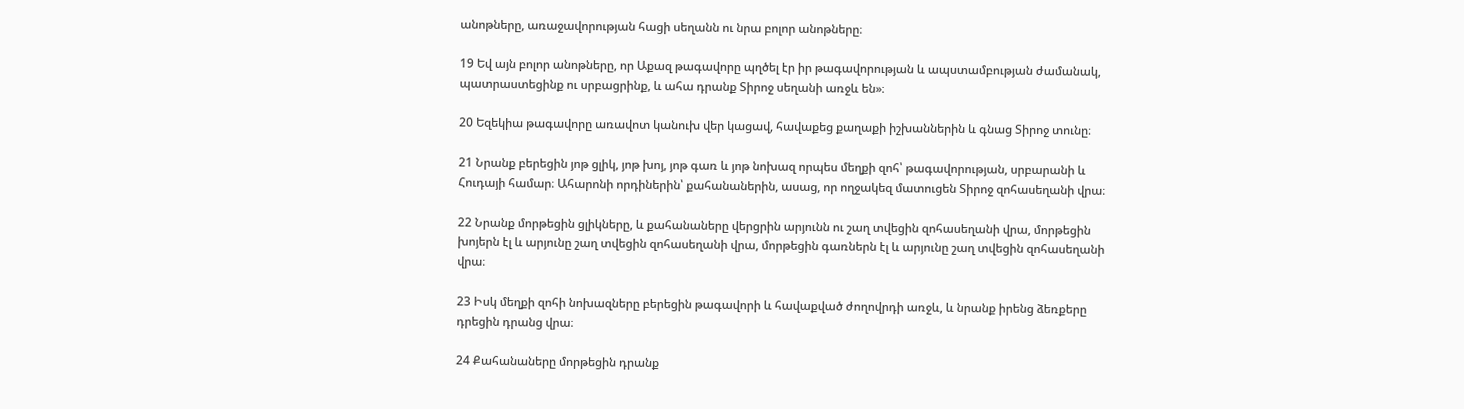անոթները, առաջավորության հացի սեղանն ու նրա բոլոր անոթները։

19 Եվ այն բոլոր անոթները, որ Աքազ թագավորը պղծել էր իր թագավորության և ապստամբության ժամանակ, պատրաստեցինք ու սրբացրինք, և ահա դրանք Տիրոջ սեղանի առջև են»։

20 Եզեկիա թագավորը առավոտ կանուխ վեր կացավ, հավաքեց քաղաքի իշխաններին և գնաց Տիրոջ տունը։

21 Նրանք բերեցին յոթ ցլիկ, յոթ խոյ, յոթ գառ և յոթ նոխազ որպես մեղքի զոհ՝ թագավորության, սրբարանի և Հուդայի համար։ Ահարոնի որդիներին՝ քահանաներին, ասաց, որ ողջակեզ մատուցեն Տիրոջ զոհասեղանի վրա։

22 Նրանք մորթեցին ցլիկները, և քահանաները վերցրին արյունն ու շաղ տվեցին զոհասեղանի վրա, մորթեցին խոյերն էլ և արյունը շաղ տվեցին զոհասեղանի վրա, մորթեցին գառներն էլ և արյունը շաղ տվեցին զոհասեղանի վրա։

23 Իսկ մեղքի զոհի նոխազները բերեցին թագավորի և հավաքված ժողովրդի առջև, և նրանք իրենց ձեռքերը դրեցին դրանց վրա։

24 Քահանաները մորթեցին դրանք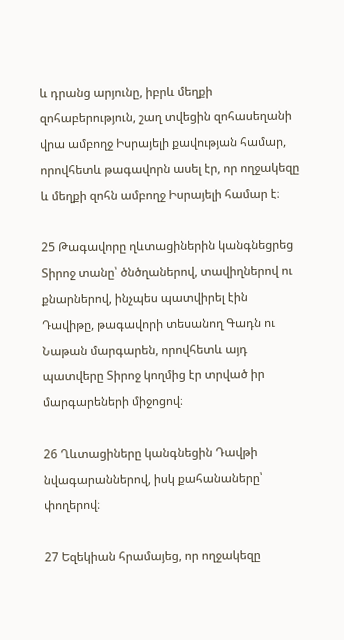և դրանց արյունը, իբրև մեղքի զոհաբերություն, շաղ տվեցին զոհասեղանի վրա ամբողջ Իսրայելի քավության համար, որովհետև թագավորն ասել էր, որ ողջակեզը և մեղքի զոհն ամբողջ Իսրայելի համար է։

25 Թագավորը ղևտացիներին կանգնեցրեց Տիրոջ տանը՝ ծնծղաներով, տավիղներով ու քնարներով, ինչպես պատվիրել էին Դավիթը, թագավորի տեսանող Գադն ու Նաթան մարգարեն, որովհետև այդ պատվերը Տիրոջ կողմից էր տրված իր մարգարեների միջոցով։

26 Ղևտացիները կանգնեցին Դավթի նվագարաններով, իսկ քահանաները՝ փողերով։

27 Եզեկիան հրամայեց, որ ողջակեզը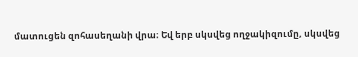մատուցեն զոհասեղանի վրա։ Եվ երբ սկսվեց ողջակիզումը, սկսվեց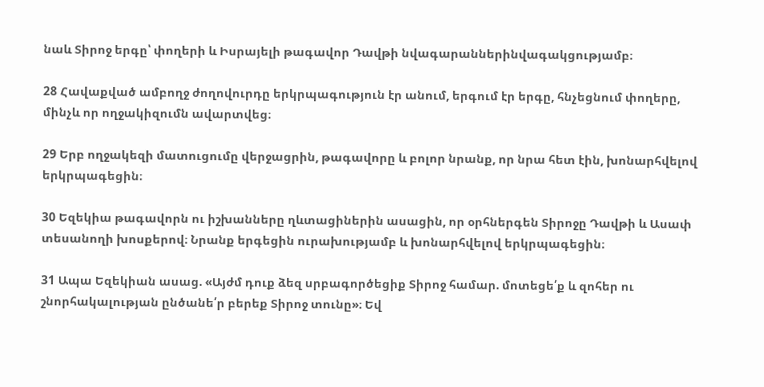նաև Տիրոջ երգը՝ փողերի և Իսրայելի թագավոր Դավթի նվագարաններինվագակցությամբ։

28 Հավաքված ամբողջ ժողովուրդը երկրպագություն էր անում, երգում էր երգը, հնչեցնում փողերը, մինչև որ ողջակիզումն ավարտվեց։

29 Երբ ողջակեզի մատուցումը վերջացրին, թագավորը և բոլոր նրանք, որ նրա հետ էին, խոնարհվելով երկրպագեցին։

30 Եզեկիա թագավորն ու իշխանները ղևտացիներին ասացին, որ օրհներգեն Տիրոջը Դավթի և Ասափ տեսանողի խոսքերով։ Նրանք երգեցին ուրախությամբ և խոնարհվելով երկրպագեցին։

31 Ապա Եզեկիան ասաց. «Այժմ դուք ձեզ սրբագործեցիք Տիրոջ համար. մոտեցե՛ք և զոհեր ու շնորհակալության ընծանե՛ր բերեք Տիրոջ տունը»։ Եվ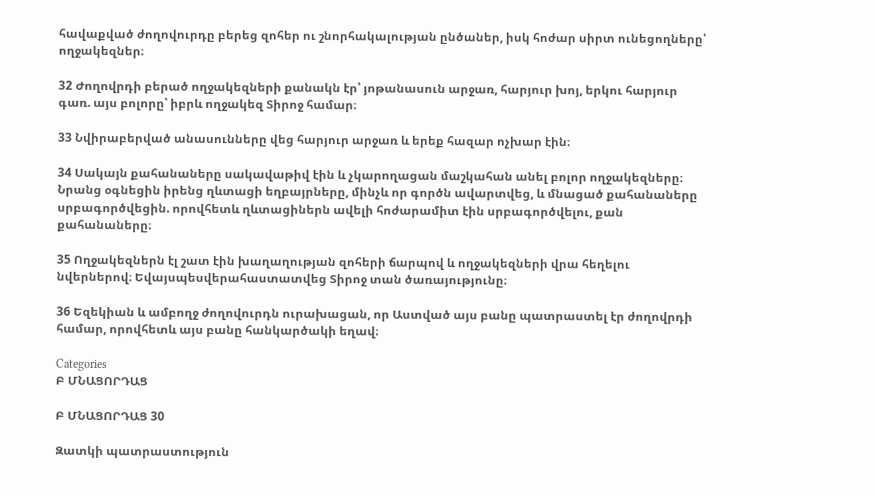հավաքված ժողովուրդը բերեց զոհեր ու շնորհակալության ընծաներ, իսկ հոժար սիրտ ունեցողները՝ ողջակեզներ։

32 Ժողովրդի բերած ողջակեզների քանակն էր՝ յոթանասուն արջառ, հարյուր խոյ, երկու հարյուր գառ. այս բոլորը՝ իբրև ողջակեզ Տիրոջ համար։

33 Նվիրաբերված անասունները վեց հարյուր արջառ և երեք հազար ոչխար էին։

34 Սակայն քահանաները սակավաթիվ էին և չկարողացան մաշկահան անել բոլոր ողջակեզները։ Նրանց օգնեցին իրենց ղևտացի եղբայրները, մինչև որ գործն ավարտվեց, և մնացած քահանաները սրբագործվեցին. որովհետև ղևտացիներն ավելի հոժարամիտ էին սրբագործվելու, քան քահանաները։

35 Ողջակեզներն էլ շատ էին խաղաղության զոհերի ճարպով և ողջակեզների վրա հեղելու նվերներով։ Եվայսպեսվերահաստատվեց Տիրոջ տան ծառայությունը։

36 Եզեկիան և ամբողջ ժողովուրդն ուրախացան, որ Աստված այս բանը պատրաստել էր ժողովրդի համար, որովհետև այս բանը հանկարծակի եղավ։

Categories
Բ ՄՆԱՑՈՐԴԱՑ

Բ ՄՆԱՑՈՐԴԱՑ 30

Զատկի պատրաստություն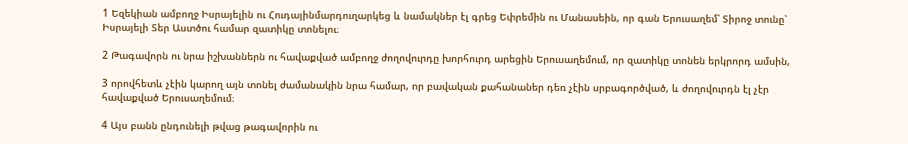1 Եզեկիան ամբողջ Իսրայելին ու Հուդայինմարդուղարկեց և նամակներ էլ գրեց Եփրեմին ու Մանասեին, որ գան Երուսաղեմ՝ Տիրոջ տունը՝ Իսրայելի Տեր Աստծու համար զատիկը տոնելու։

2 Թագավորն ու նրա իշխաններն ու հավաքված ամբողջ ժողովուրդը խորհուրդ արեցին Երուսաղեմում, որ զատիկը տոնեն երկրորդ ամսին,

3 որովհետև չէին կարող այն տոնել ժամանակին նրա համար, որ բավական քահանաներ դեռ չէին սրբագործված, և ժողովուրդն էլ չէր հավաքված Երուսաղեմում։

4 Այս բանն ընդունելի թվաց թագավորին ու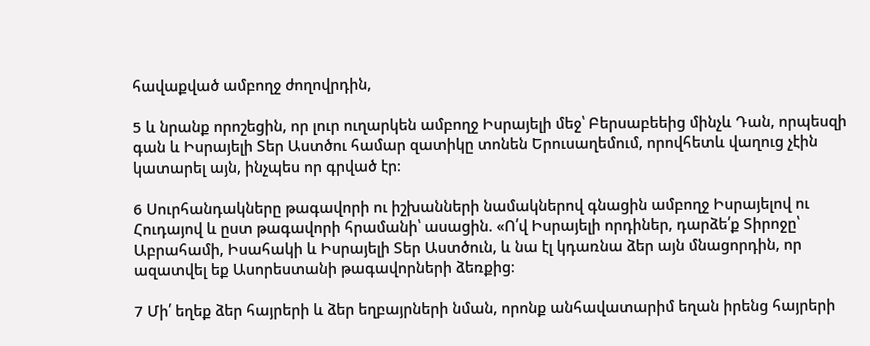հավաքված ամբողջ ժողովրդին,

5 և նրանք որոշեցին, որ լուր ուղարկեն ամբողջ Իսրայելի մեջ՝ Բերսաբեեից մինչև Դան, որպեսզի գան և Իսրայելի Տեր Աստծու համար զատիկը տոնեն Երուսաղեմում, որովհետև վաղուց չէին կատարել այն, ինչպես որ գրված էր։

6 Սուրհանդակները թագավորի ու իշխանների նամակներով գնացին ամբողջ Իսրայելով ու Հուդայով և ըստ թագավորի հրամանի՝ ասացին. «Ո՛վ Իսրայելի որդիներ, դարձե՛ք Տիրոջը՝ Աբրահամի, Իսահակի և Իսրայելի Տեր Աստծուն, և նա էլ կդառնա ձեր այն մնացորդին, որ ազատվել եք Ասորեստանի թագավորների ձեռքից։

7 Մի՛ եղեք ձեր հայրերի և ձեր եղբայրների նման, որոնք անհավատարիմ եղան իրենց հայրերի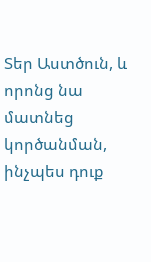Տեր Աստծուն, և որոնց նա մատնեց կործանման, ինչպես դուք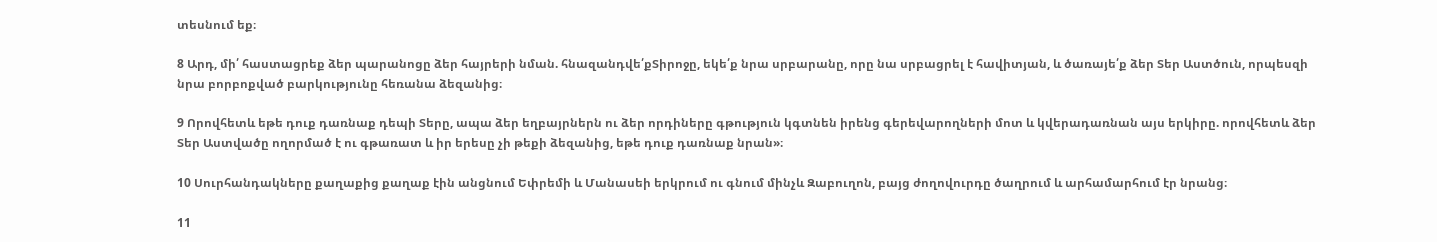տեսնում եք։

8 Արդ, մի՛ հաստացրեք ձեր պարանոցը ձեր հայրերի նման. հնազանդվե՛քՏիրոջը, եկե՛ք նրա սրբարանը, որը նա սրբացրել է հավիտյան, և ծառայե՛ք ձեր Տեր Աստծուն, որպեսզի նրա բորբոքված բարկությունը հեռանա ձեզանից։

9 Որովհետև եթե դուք դառնաք դեպի Տերը, ապա ձեր եղբայրներն ու ձեր որդիները գթություն կգտնեն իրենց գերեվարողների մոտ և կվերադառնան այս երկիրը. որովհետև ձեր Տեր Աստվածը ողորմած է ու գթառատ և իր երեսը չի թեքի ձեզանից, եթե դուք դառնաք նրան»։

10 Սուրհանդակները քաղաքից քաղաք էին անցնում Եփրեմի և Մանասեի երկրում ու գնում մինչև Զաբուղոն, բայց ժողովուրդը ծաղրում և արհամարհում էր նրանց։

11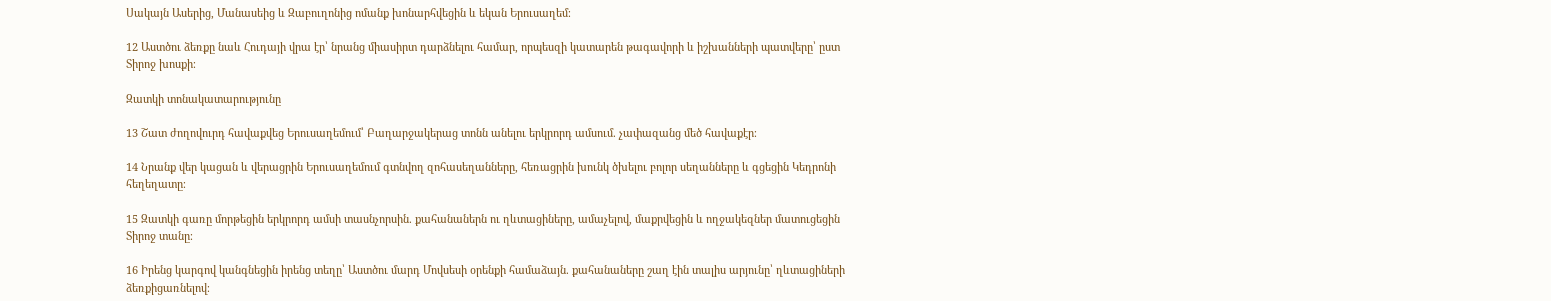Սակայն Ասերից, Մանասեից և Զաբուղոնից ոմանք խոնարհվեցին և եկան Երուսաղեմ։

12 Աստծու ձեռքը նաև Հուդայի վրա էր՝ նրանց միասիրտ դարձնելու համար, որպեսզի կատարեն թագավորի և իշխանների պատվերը՝ ըստ Տիրոջ խոսքի։

Զատկի տոնակատարությունը

13 Շատ ժողովուրդ հավաքվեց Երուսաղեմում՝ Բաղարջակերաց տոնն անելու երկրորդ ամսում. չափազանց մեծ հավաքէր։

14 Նրանք վեր կացան և վերացրին Երուսաղեմում գտնվող զոհասեղանները, հեռացրին խունկ ծխելու բոլոր սեղանները և գցեցին Կեդրոնի հեղեղատը։

15 Զատկի գառը մորթեցին երկրորդ ամսի տասնչորսին. քահանաներն ու ղևտացիները, ամաչելով, մաքրվեցին և ողջակեզներ մատուցեցին Տիրոջ տանը։

16 Իրենց կարգով կանգնեցին իրենց տեղը՝ Աստծու մարդ Մովսեսի օրենքի համաձայն. քահանաները շաղ էին տալիս արյունը՝ ղևտացիների ձեռքիցառնելով։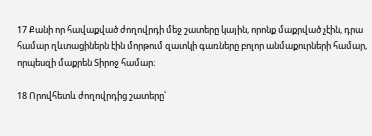17 Քանի որ հավաքված ժողովրդի մեջ շատերը կային, որոնք մաքրված չէին, դրա համար ղևտացիներն էին մորթում զատկի գառները բոլոր անմաքուրների համար, որպեսզի մաքրեն Տիրոջ համար։

18 Որովհետև ժողովրդից շատերը՝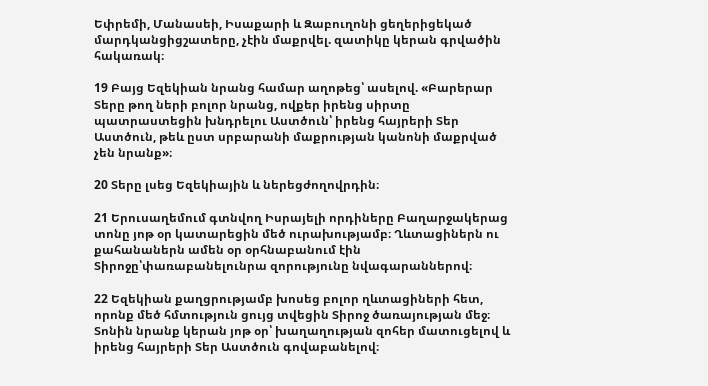Եփրեմի, Մանասեի, Իսաքարի և Զաբուղոնի ցեղերիցեկած մարդկանցիցշատերը, չէին մաքրվել. զատիկը կերան գրվածին հակառակ։

19 Բայց Եզեկիան նրանց համար աղոթեց՝ ասելով. «Բարերար Տերը թող ների բոլոր նրանց, ովքեր իրենց սիրտը պատրաստեցին խնդրելու Աստծուն՝ իրենց հայրերի Տեր Աստծուն, թեև ըստ սրբարանի մաքրության կանոնի մաքրված չեն նրանք»։

20 Տերը լսեց Եզեկիային և ներեցժողովրդին։

21 Երուսաղեմում գտնվող Իսրայելի որդիները Բաղարջակերաց տոնը յոթ օր կատարեցին մեծ ուրախությամբ։ Ղևտացիներն ու քահանաներն ամեն օր օրհնաբանում էին Տիրոջը՝փառաբանելունրա զորությունը նվագարաններով։

22 Եզեկիան քաղցրությամբ խոսեց բոլոր ղևտացիների հետ, որոնք մեծ հմտություն ցույց տվեցին Տիրոջ ծառայության մեջ։ Տոնին նրանք կերան յոթ օր՝ խաղաղության զոհեր մատուցելով և իրենց հայրերի Տեր Աստծուն գովաբանելով։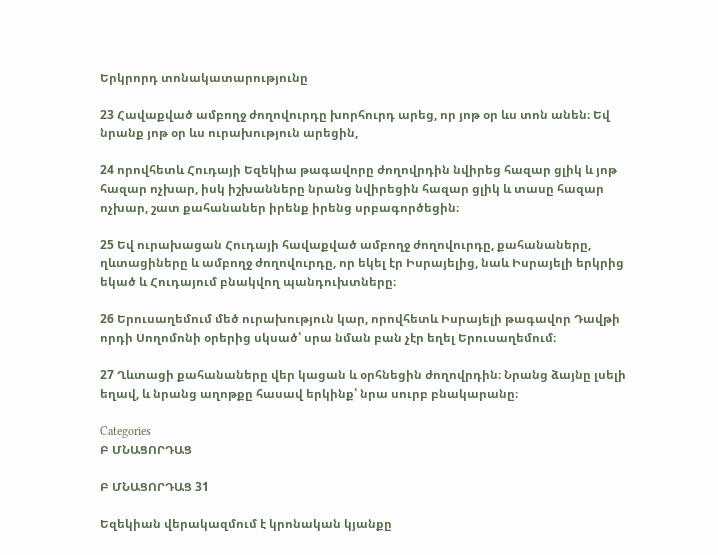Երկրորդ տոնակատարությունը

23 Հավաքված ամբողջ ժողովուրդը խորհուրդ արեց, որ յոթ օր ևս տոն անեն։ Եվ նրանք յոթ օր ևս ուրախություն արեցին,

24 որովհետև Հուդայի Եզեկիա թագավորը ժողովրդին նվիրեց հազար ցլիկ և յոթ հազար ոչխար, իսկ իշխանները նրանց նվիրեցին հազար ցլիկ և տասը հազար ոչխար, շատ քահանաներ իրենք իրենց սրբագործեցին։

25 Եվ ուրախացան Հուդայի հավաքված ամբողջ ժողովուրդը, քահանաները, ղևտացիները և ամբողջ ժողովուրդը, որ եկել էր Իսրայելից, նաև Իսրայելի երկրից եկած և Հուդայում բնակվող պանդուխտները։

26 Երուսաղեմում մեծ ուրախություն կար, որովհետև Իսրայելի թագավոր Դավթի որդի Սողոմոնի օրերից սկսած՝ սրա նման բան չէր եղել Երուսաղեմում։

27 Ղևտացի քահանաները վեր կացան և օրհնեցին ժողովրդին։ Նրանց ձայնը լսելի եղավ, և նրանց աղոթքը հասավ երկինք՝ նրա սուրբ բնակարանը։

Categories
Բ ՄՆԱՑՈՐԴԱՑ

Բ ՄՆԱՑՈՐԴԱՑ 31

Եզեկիան վերակազմում է կրոնական կյանքը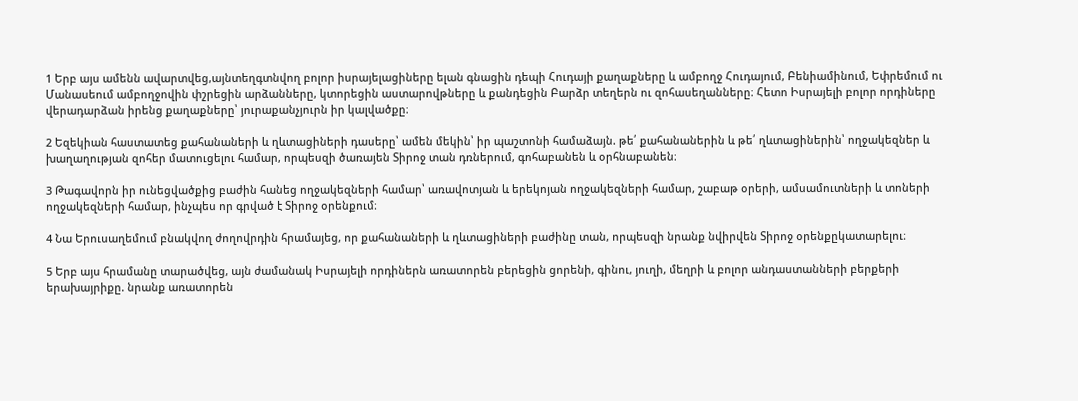1 Երբ այս ամենն ավարտվեց,այնտեղգտնվող բոլոր իսրայելացիները ելան գնացին դեպի Հուդայի քաղաքները և ամբողջ Հուդայում, Բենիամինում, Եփրեմում ու Մանասեում ամբողջովին փշրեցին արձանները, կտորեցին աստարովթները և քանդեցին Բարձր տեղերն ու զոհասեղանները։ Հետո Իսրայելի բոլոր որդիները վերադարձան իրենց քաղաքները՝ յուրաքանչյուրն իր կալվածքը։

2 Եզեկիան հաստատեց քահանաների և ղևտացիների դասերը՝ ամեն մեկին՝ իր պաշտոնի համաձայն. թե՛ քահանաներին և թե՛ ղևտացիներին՝ ողջակեզներ և խաղաղության զոհեր մատուցելու համար, որպեսզի ծառայեն Տիրոջ տան դռներում, գոհաբանեն և օրհնաբանեն։

3 Թագավորն իր ունեցվածքից բաժին հանեց ողջակեզների համար՝ առավոտյան և երեկոյան ողջակեզների համար, շաբաթ օրերի, ամսամուտների և տոների ողջակեզների համար, ինչպես որ գրված է Տիրոջ օրենքում։

4 Նա Երուսաղեմում բնակվող ժողովրդին հրամայեց, որ քահանաների և ղևտացիների բաժինը տան, որպեսզի նրանք նվիրվեն Տիրոջ օրենքըկատարելու։

5 Երբ այս հրամանը տարածվեց, այն ժամանակ Իսրայելի որդիներն առատորեն բերեցին ցորենի, գինու, յուղի, մեղրի և բոլոր անդաստանների բերքերի երախայրիքը. նրանք առատորեն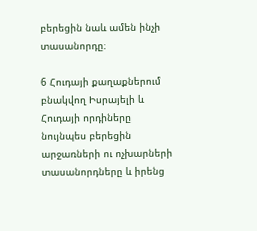բերեցին նաև ամեն ինչի տասանորդը։

6 Հուդայի քաղաքներում բնակվող Իսրայելի և Հուդայի որդիները նույնպես բերեցին արջառների ու ոչխարների տասանորդները և իրենց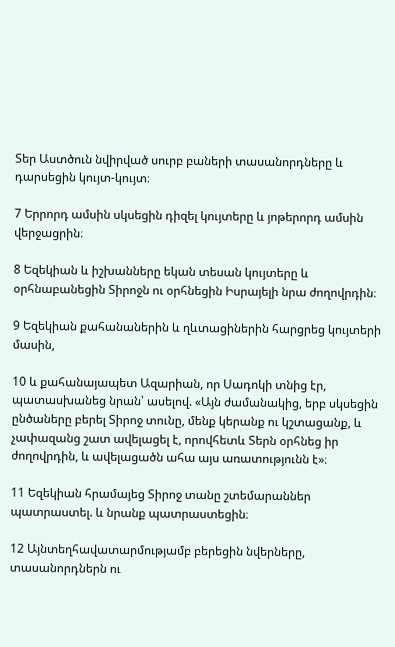Տեր Աստծուն նվիրված սուրբ բաների տասանորդները և դարսեցին կույտ-կույտ։

7 Երրորդ ամսին սկսեցին դիզել կույտերը և յոթերորդ ամսին վերջացրին։

8 Եզեկիան և իշխանները եկան տեսան կույտերը և օրհնաբանեցին Տիրոջն ու օրհնեցին Իսրայելի նրա ժողովրդին։

9 Եզեկիան քահանաներին և ղևտացիներին հարցրեց կույտերի մասին,

10 և քահանայապետ Ազարիան, որ Սադոկի տնից էր, պատասխանեց նրան՝ ասելով. «Այն ժամանակից, երբ սկսեցին ընծաները բերել Տիրոջ տունը, մենք կերանք ու կշտացանք, և չափազանց շատ ավելացել է, որովհետև Տերն օրհնեց իր ժողովրդին, և ավելացածն ահա այս առատությունն է»։

11 Եզեկիան հրամայեց Տիրոջ տանը շտեմարաններ պատրաստել. և նրանք պատրաստեցին։

12 Այնտեղհավատարմությամբ բերեցին նվերները, տասանորդներն ու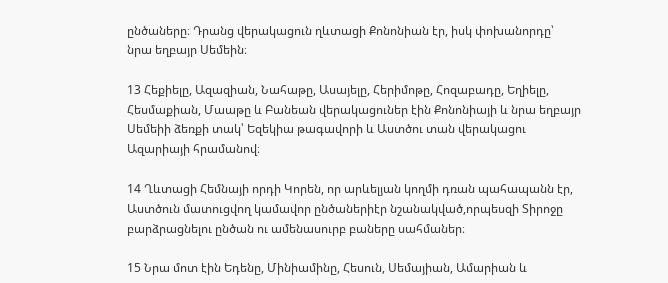ընծաները։ Դրանց վերակացուն ղևտացի Քոնոնիան էր, իսկ փոխանորդը՝ նրա եղբայր Սեմեին։

13 Հեքիելը, Ազազիան, Նահաթը, Ասայելը, Հերիմոթը, Հոզաբադը, Եղիելը, Հեսմաքիան, Մաաթը և Բանեան վերակացուներ էին Քոնոնիայի և նրա եղբայր Սեմեիի ձեռքի տակ՝ Եզեկիա թագավորի և Աստծու տան վերակացու Ազարիայի հրամանով։

14 Ղևտացի Հեմնայի որդի Կորեն, որ արևելյան կողմի դռան պահապանն էր, Աստծուն մատուցվող կամավոր ընծաներիէր նշանակված,որպեսզի Տիրոջը բարձրացնելու ընծան ու ամենասուրբ բաները սահմաներ։

15 Նրա մոտ էին Եդենը, Մինիամինը, Հեսուն, Սեմայիան, Ամարիան և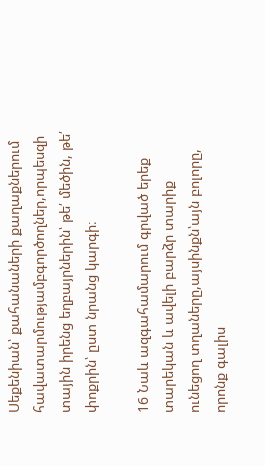Սեքենիան՝ քահանաների քաղաքներում հավատարմությամբգործողներ,որպեսզի տային իրենց եղբայրներին՝ թե՛ մեծին, թե՛ փոքրին՝ ըստ նրանց կարգի։

16 Նաև ազգահամարում գրված երեք տարեկան և ավելի բարձր տարիք ունեցող տղաները,այսինքն՝այն բոլորը, որոնք գալիս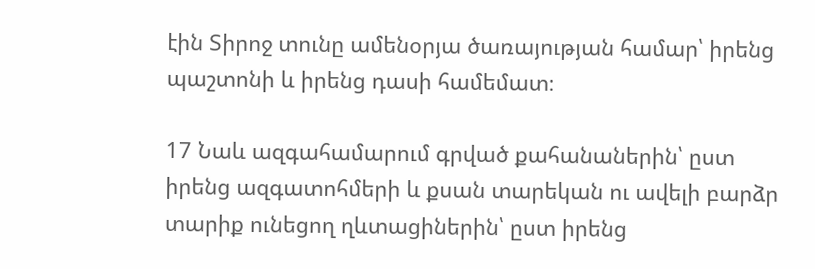էին Տիրոջ տունը ամենօրյա ծառայության համար՝ իրենց պաշտոնի և իրենց դասի համեմատ։

17 Նաև ազգահամարում գրված քահանաներին՝ ըստ իրենց ազգատոհմերի և քսան տարեկան ու ավելի բարձր տարիք ունեցող ղևտացիներին՝ ըստ իրենց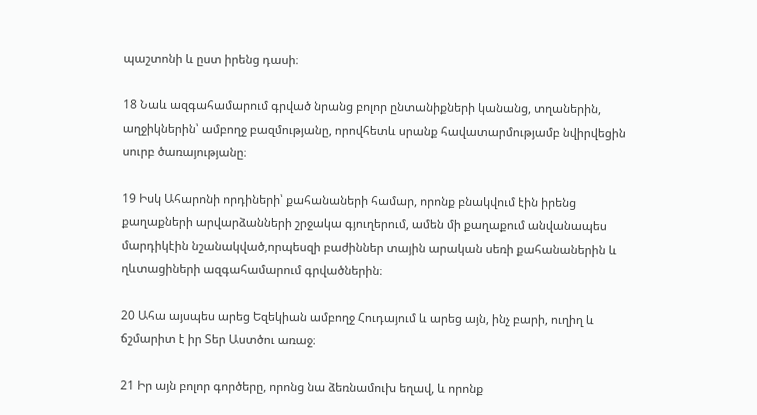պաշտոնի և ըստ իրենց դասի։

18 Նաև ազգահամարում գրված նրանց բոլոր ընտանիքների կանանց, տղաներին, աղջիկներին՝ ամբողջ բազմությանը, որովհետև սրանք հավատարմությամբ նվիրվեցին սուրբ ծառայությանը։

19 Իսկ Ահարոնի որդիների՝ քահանաների համար, որոնք բնակվում էին իրենց քաղաքների արվարձանների շրջակա գյուղերում, ամեն մի քաղաքում անվանապես մարդիկէին նշանակված,որպեսզի բաժիններ տային արական սեռի քահանաներին և ղևտացիների ազգահամարում գրվածներին։

20 Ահա այսպես արեց Եզեկիան ամբողջ Հուդայում և արեց այն, ինչ բարի, ուղիղ և ճշմարիտ է իր Տեր Աստծու առաջ։

21 Իր այն բոլոր գործերը, որոնց նա ձեռնամուխ եղավ, և որոնք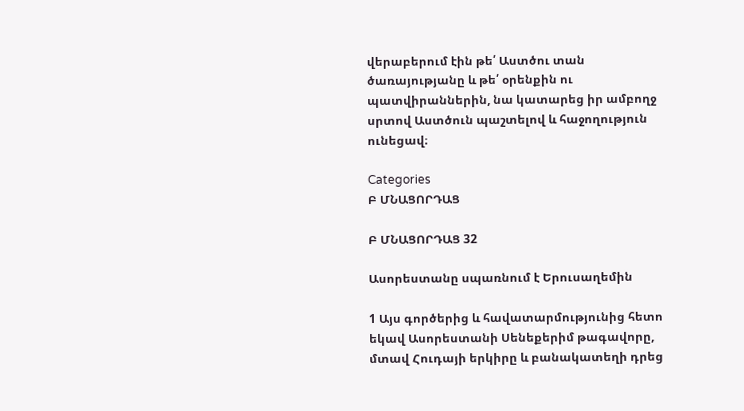վերաբերում էին թե՛ Աստծու տան ծառայությանը և թե՛ օրենքին ու պատվիրաններին, նա կատարեց իր ամբողջ սրտով Աստծուն պաշտելով և հաջողություն ունեցավ։

Categories
Բ ՄՆԱՑՈՐԴԱՑ

Բ ՄՆԱՑՈՐԴԱՑ 32

Ասորեստանը սպառնում է Երուսաղեմին

1 Այս գործերից և հավատարմությունից հետո եկավ Ասորեստանի Սենեքերիմ թագավորը, մտավ Հուդայի երկիրը և բանակատեղի դրեց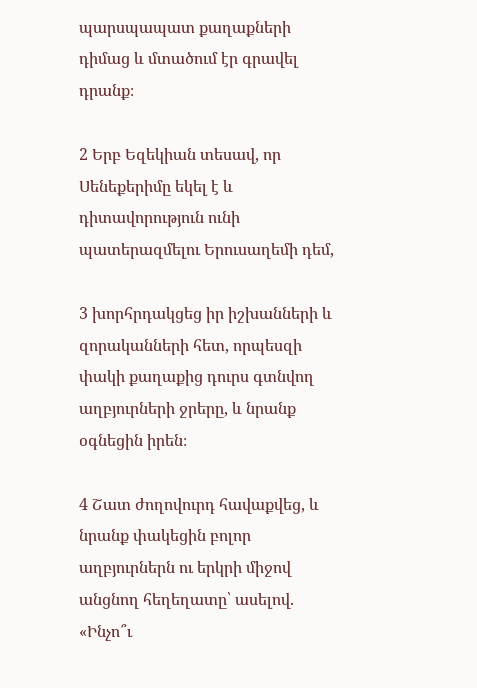պարսպապատ քաղաքների դիմաց և մտածում էր գրավել դրանք։

2 Երբ Եզեկիան տեսավ, որ Սենեքերիմը եկել է և դիտավորություն ունի պատերազմելու Երուսաղեմի դեմ,

3 խորհրդակցեց իր իշխանների և զորականների հետ, որպեսզի փակի քաղաքից դուրս գտնվող աղբյուրների ջրերը, և նրանք օգնեցին իրեն։

4 Շատ ժողովուրդ հավաքվեց, և նրանք փակեցին բոլոր աղբյուրներն ու երկրի միջով անցնող հեղեղատը՝ ասելով. «Ինչո՞ւ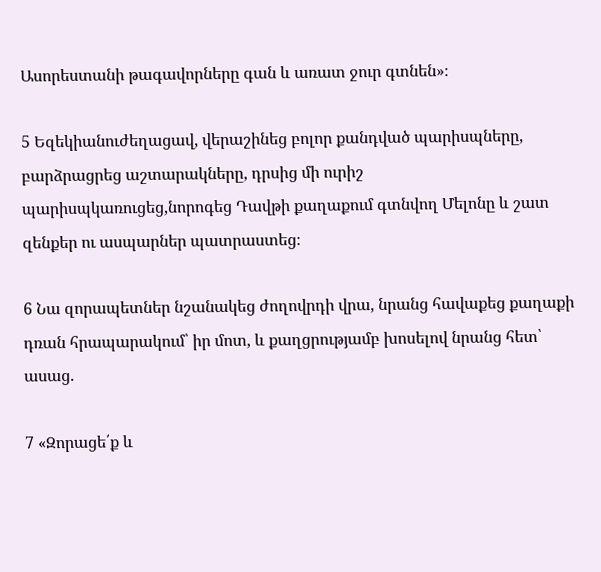Ասորեստանի թագավորները գան և առատ ջուր գտնեն»։

5 Եզեկիանուժեղացավ, վերաշինեց բոլոր քանդված պարիսպները, բարձրացրեց աշտարակները, դրսից մի ուրիշ պարիսպկառուցեց,նորոգեց Դավթի քաղաքում գտնվող Մելոնը և շատ զենքեր ու ասպարներ պատրաստեց։

6 Նա զորապետներ նշանակեց ժողովրդի վրա, նրանց հավաքեց քաղաքի դռան հրապարակում՝ իր մոտ, և քաղցրությամբ խոսելով նրանց հետ՝ ասաց.

7 «Զորացե՛ք և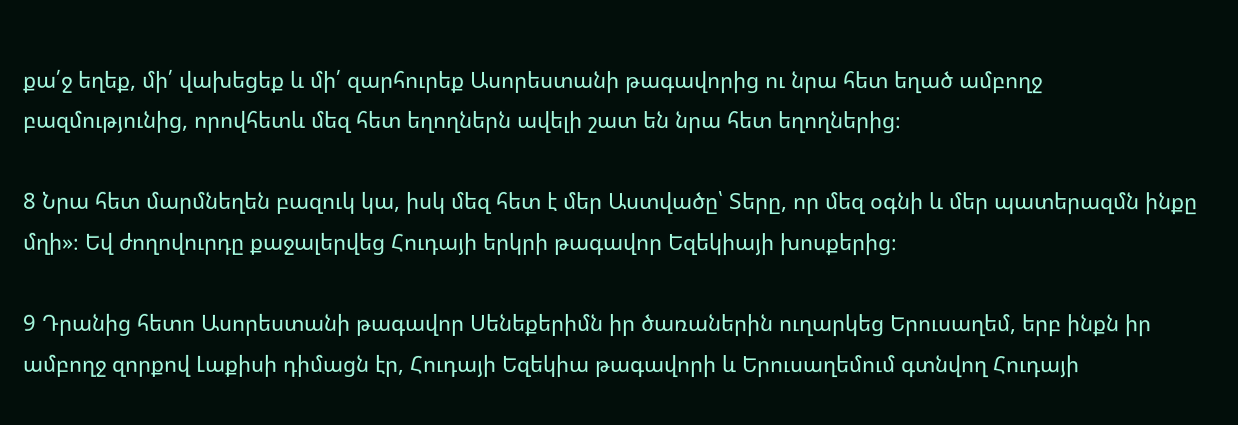քա՛ջ եղեք, մի՛ վախեցեք և մի՛ զարհուրեք Ասորեստանի թագավորից ու նրա հետ եղած ամբողջ բազմությունից, որովհետև մեզ հետ եղողներն ավելի շատ են նրա հետ եղողներից։

8 Նրա հետ մարմնեղեն բազուկ կա, իսկ մեզ հետ է մեր Աստվածը՝ Տերը, որ մեզ օգնի և մեր պատերազմն ինքը մղի»։ Եվ ժողովուրդը քաջալերվեց Հուդայի երկրի թագավոր Եզեկիայի խոսքերից։

9 Դրանից հետո Ասորեստանի թագավոր Սենեքերիմն իր ծառաներին ուղարկեց Երուսաղեմ, երբ ինքն իր ամբողջ զորքով Լաքիսի դիմացն էր, Հուդայի Եզեկիա թագավորի և Երուսաղեմում գտնվող Հուդայի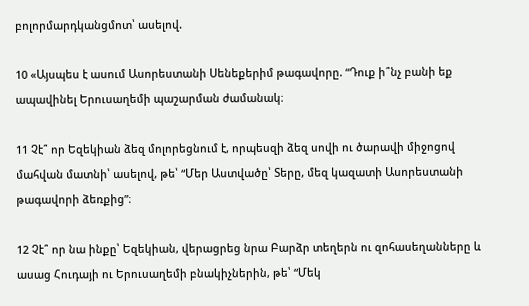բոլորմարդկանցմոտ՝ ասելով.

10 «Այսպես է ասում Ասորեստանի Սենեքերիմ թագավորը. “Դուք ի՞նչ բանի եք ապավինել Երուսաղեմի պաշարման ժամանակ։

11 Չէ՞ որ Եզեկիան ձեզ մոլորեցնում է, որպեսզի ձեզ սովի ու ծարավի միջոցով մահվան մատնի՝ ասելով, թե՝ “Մեր Աստվածը՝ Տերը, մեզ կազատի Ասորեստանի թագավորի ձեռքից”։

12 Չէ՞ որ նա ինքը՝ Եզեկիան, վերացրեց նրա Բարձր տեղերն ու զոհասեղանները և ասաց Հուդայի ու Երուսաղեմի բնակիչներին, թե՝ “Մեկ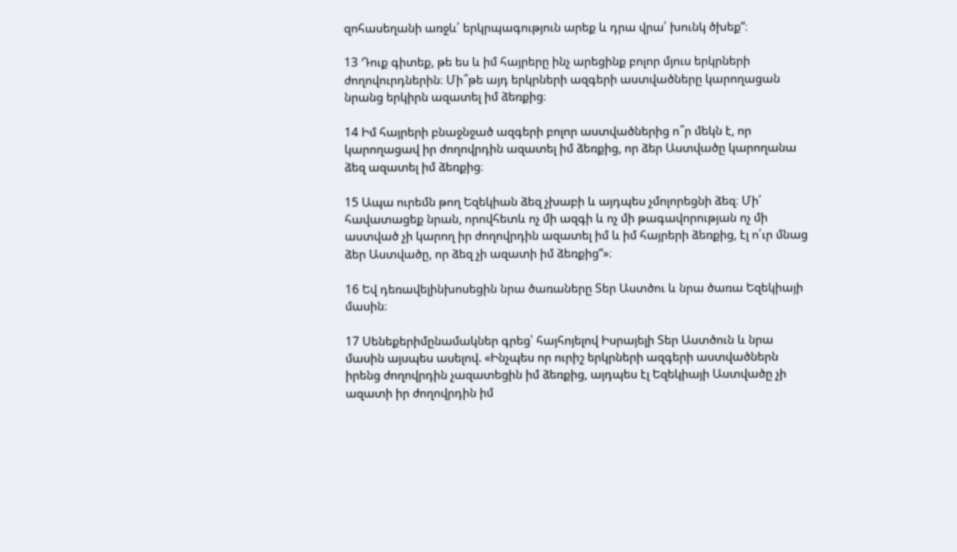զոհասեղանի առջև՛ երկրպագություն արեք և դրա վրա՛ խունկ ծխեք”։

13 Դուք գիտեք, թե ես և իմ հայրերը ինչ արեցինք բոլոր մյուս երկրների ժողովուրդներին։ Մի՞թե այդ երկրների ազգերի աստվածները կարողացան նրանց երկիրն ազատել իմ ձեռքից։

14 Իմ հայրերի բնաջնջած ազգերի բոլոր աստվածներից ո՞ր մեկն է, որ կարողացավ իր ժողովրդին ազատել իմ ձեռքից, որ ձեր Աստվածը կարողանա ձեզ ազատել իմ ձեռքից։

15 Ապա ուրեմն թող Եզեկիան ձեզ չխաբի և այդպես չմոլորեցնի ձեզ։ Մի՛ հավատացեք նրան, որովհետև ոչ մի ազգի և ոչ մի թագավորության ոչ մի աստված չի կարող իր ժողովրդին ազատել իմ և իմ հայրերի ձեռքից, էլ ո՛ւր մնաց ձեր Աստվածը, որ ձեզ չի ազատի իմ ձեռքից”»։

16 Եվ դեռավելինխոսեցին նրա ծառաները Տեր Աստծու և նրա ծառա Եզեկիայի մասին։

17 Սենեքերիմընամակներ գրեց՝ հայհոյելով Իսրայելի Տեր Աստծուն և նրա մասին այսպես ասելով. «Ինչպես որ ուրիշ երկրների ազգերի աստվածներն իրենց ժողովրդին չազատեցին իմ ձեռքից, այդպես էլ Եզեկիայի Աստվածը չի ազատի իր ժողովրդին իմ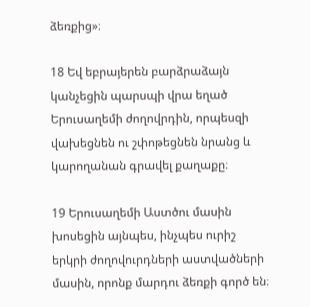ձեռքից»։

18 Եվ եբրայերեն բարձրաձայն կանչեցին պարսպի վրա եղած Երուսաղեմի ժողովրդին, որպեսզի վախեցնեն ու շփոթեցնեն նրանց և կարողանան գրավել քաղաքը։

19 Երուսաղեմի Աստծու մասին խոսեցին այնպես, ինչպես ուրիշ երկրի ժողովուրդների աստվածների մասին, որոնք մարդու ձեռքի գործ են։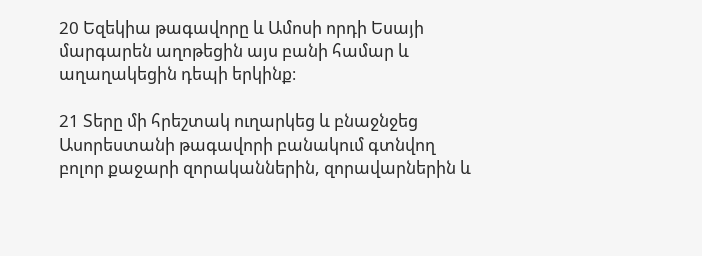20 Եզեկիա թագավորը և Ամոսի որդի Եսայի մարգարեն աղոթեցին այս բանի համար և աղաղակեցին դեպի երկինք։

21 Տերը մի հրեշտակ ուղարկեց և բնաջնջեց Ասորեստանի թագավորի բանակում գտնվող բոլոր քաջարի զորականներին, զորավարներին և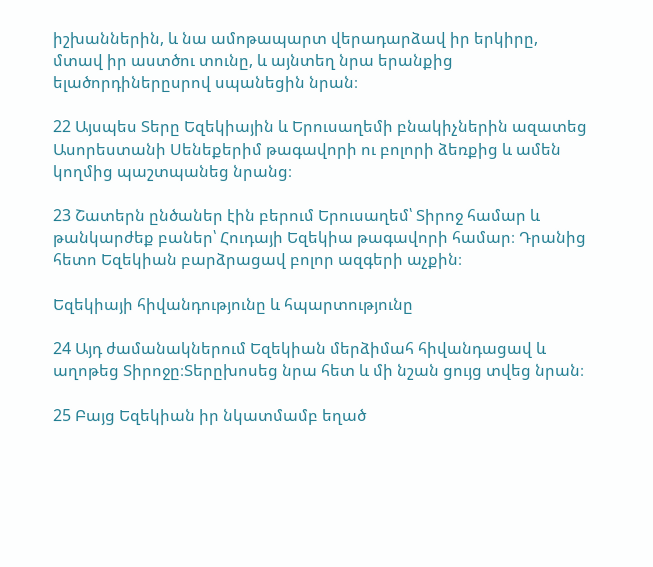իշխաններին, և նա ամոթապարտ վերադարձավ իր երկիրը, մտավ իր աստծու տունը, և այնտեղ նրա երանքից ելածորդիներըսրով սպանեցին նրան։

22 Այսպես Տերը Եզեկիային և Երուսաղեմի բնակիչներին ազատեց Ասորեստանի Սենեքերիմ թագավորի ու բոլորի ձեռքից և ամեն կողմից պաշտպանեց նրանց։

23 Շատերն ընծաներ էին բերում Երուսաղեմ՝ Տիրոջ համար և թանկարժեք բաներ՝ Հուդայի Եզեկիա թագավորի համար։ Դրանից հետո Եզեկիան բարձրացավ բոլոր ազգերի աչքին։

Եզեկիայի հիվանդությունը և հպարտությունը

24 Այդ ժամանակներում Եզեկիան մերձիմահ հիվանդացավ և աղոթեց Տիրոջը։Տերըխոսեց նրա հետ և մի նշան ցույց տվեց նրան։

25 Բայց Եզեկիան իր նկատմամբ եղած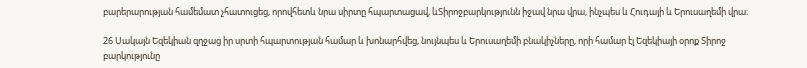բարերարության համեմատ չհատուցեց, որովհետև նրա սիրտը հպարտացավ, ևՏիրոջբարկությունն իջավ նրա վրա, ինչպես և Հուդայի և Երուսաղեմի վրա։

26 Սակայն Եզեկիան զղջաց իր սրտի հպարտության համար և խոնարհվեց, նույնպես և Երուսաղեմի բնակիչները, որի համար էլ Եզեկիայի օրոք Տիրոջ բարկությունը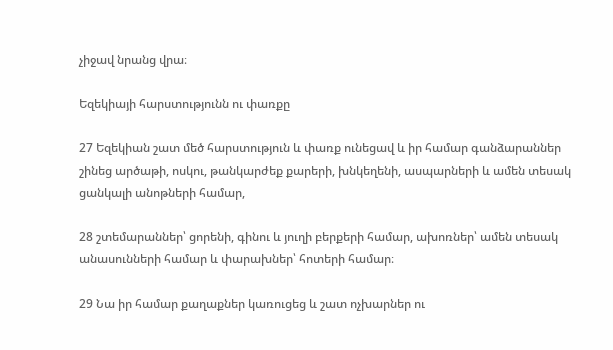չիջավ նրանց վրա։

Եզեկիայի հարստությունն ու փառքը

27 Եզեկիան շատ մեծ հարստություն և փառք ունեցավ և իր համար գանձարաններ շինեց արծաթի, ոսկու, թանկարժեք քարերի, խնկեղենի, ասպարների և ամեն տեսակ ցանկալի անոթների համար,

28 շտեմարաններ՝ ցորենի, գինու և յուղի բերքերի համար, ախոռներ՝ ամեն տեսակ անասունների համար և փարախներ՝ հոտերի համար։

29 Նա իր համար քաղաքներ կառուցեց և շատ ոչխարներ ու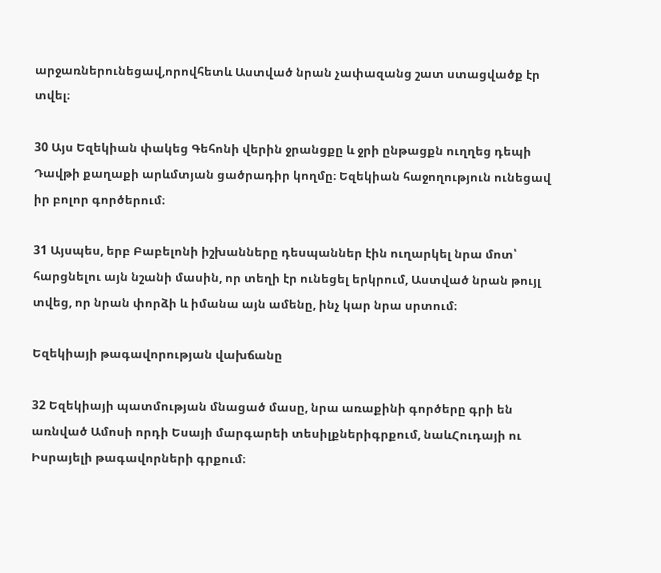արջառներունեցավ,որովհետև Աստված նրան չափազանց շատ ստացվածք էր տվել։

30 Այս Եզեկիան փակեց Գեհոնի վերին ջրանցքը և ջրի ընթացքն ուղղեց դեպի Դավթի քաղաքի արևմտյան ցածրադիր կողմը։ Եզեկիան հաջողություն ունեցավ իր բոլոր գործերում։

31 Այսպես, երբ Բաբելոնի իշխանները դեսպաններ էին ուղարկել նրա մոտ՝ հարցնելու այն նշանի մասին, որ տեղի էր ունեցել երկրում, Աստված նրան թույլ տվեց, որ նրան փորձի և իմանա այն ամենը, ինչ կար նրա սրտում։

Եզեկիայի թագավորության վախճանը

32 Եզեկիայի պատմության մնացած մասը, նրա առաքինի գործերը գրի են առնված Ամոսի որդի Եսայի մարգարեի տեսիլքներիգրքում, նաևՀուդայի ու Իսրայելի թագավորների գրքում։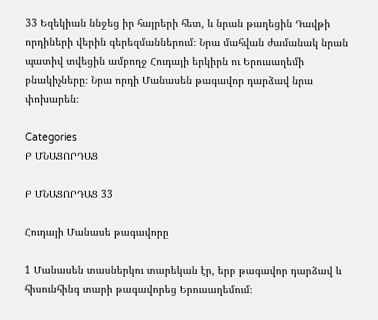33 Եզեկիան ննջեց իր հայրերի հետ, և նրան թաղեցին Դավթի որդիների վերին գերեզմաններում։ Նրա մահվան ժամանակ նրան պատիվ տվեցին ամբողջ Հուդայի երկիրն ու Երուսաղեմի բնակիչները։ Նրա որդի Մանասեն թագավոր դարձավ նրա փոխարեն։

Categories
Բ ՄՆԱՑՈՐԴԱՑ

Բ ՄՆԱՑՈՐԴԱՑ 33

Հուդայի Մանասե թագավորը

1 Մանասեն տասներկու տարեկան էր, երբ թագավոր դարձավ և հիսունհինգ տարի թագավորեց Երուսաղեմում։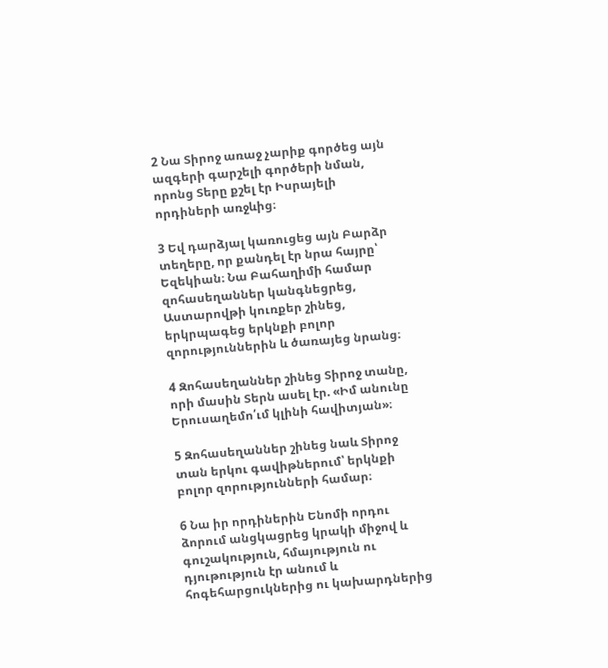2 Նա Տիրոջ առաջ չարիք գործեց այն ազգերի գարշելի գործերի նման, որոնց Տերը քշել էր Իսրայելի որդիների առջևից։

3 Եվ դարձյալ կառուցեց այն Բարձր տեղերը, որ քանդել էր նրա հայրը՝ Եզեկիան։ Նա Բահաղիմի համար զոհասեղաններ կանգնեցրեց, Աստարովթի կուռքեր շինեց, երկրպագեց երկնքի բոլոր զորություններին և ծառայեց նրանց։

4 Զոհասեղաններ շինեց Տիրոջ տանը, որի մասին Տերն ասել էր. «Իմ անունը Երուսաղեմո՛ւմ կլինի հավիտյան»։

5 Զոհասեղաններ շինեց նաև Տիրոջ տան երկու գավիթներում՝ երկնքի բոլոր զորությունների համար։

6 Նա իր որդիներին Ենոմի որդու ձորում անցկացրեց կրակի միջով և գուշակություն, հմայություն ու դյութություն էր անում և հոգեհարցուկներից ու կախարդներից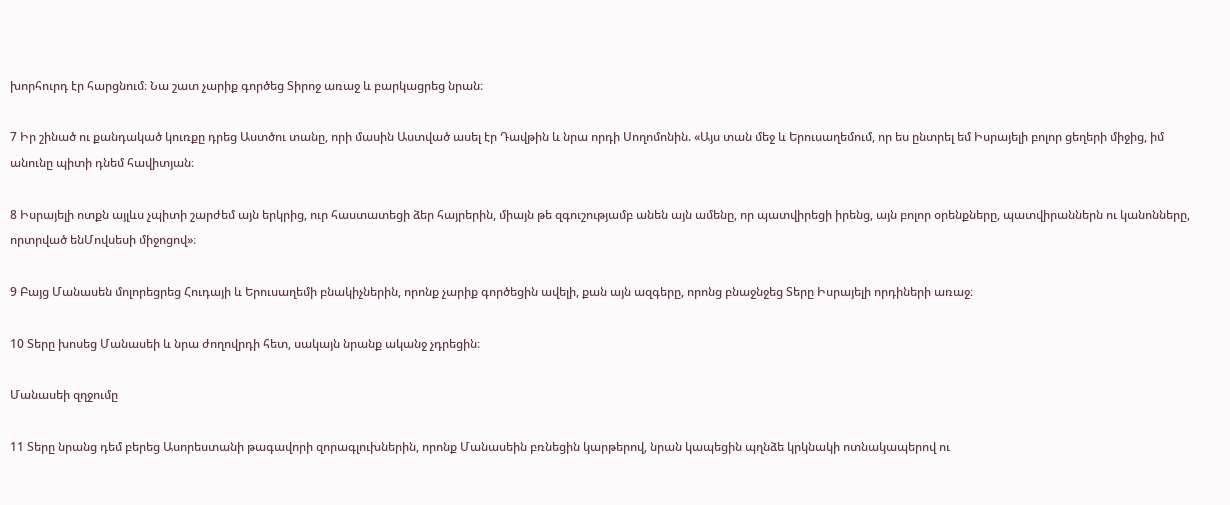խորհուրդ էր հարցնում։ Նա շատ չարիք գործեց Տիրոջ առաջ և բարկացրեց նրան։

7 Իր շինած ու քանդակած կուռքը դրեց Աստծու տանը, որի մասին Աստված ասել էր Դավթին և նրա որդի Սողոմոնին. «Այս տան մեջ և Երուսաղեմում, որ ես ընտրել եմ Իսրայելի բոլոր ցեղերի միջից, իմ անունը պիտի դնեմ հավիտյան։

8 Իսրայելի ոտքն այլևս չպիտի շարժեմ այն երկրից, ուր հաստատեցի ձեր հայրերին, միայն թե զգուշությամբ անեն այն ամենը, որ պատվիրեցի իրենց, այն բոլոր օրենքները, պատվիրաններն ու կանոնները, որտրված ենՄովսեսի միջոցով»։

9 Բայց Մանասեն մոլորեցրեց Հուդայի և Երուսաղեմի բնակիչներին, որոնք չարիք գործեցին ավելի, քան այն ազգերը, որոնց բնաջնջեց Տերը Իսրայելի որդիների առաջ։

10 Տերը խոսեց Մանասեի և նրա ժողովրդի հետ, սակայն նրանք ականջ չդրեցին։

Մանասեի զղջումը

11 Տերը նրանց դեմ բերեց Ասորեստանի թագավորի զորագլուխներին, որոնք Մանասեին բռնեցին կարթերով, նրան կապեցին պղնձե կրկնակի ոտնակապերով ու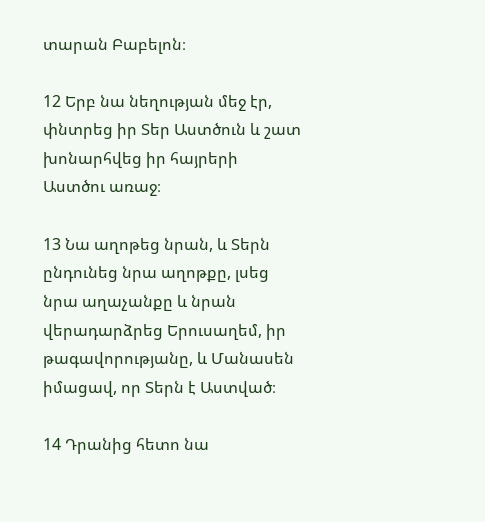տարան Բաբելոն։

12 Երբ նա նեղության մեջ էր, փնտրեց իր Տեր Աստծուն և շատ խոնարհվեց իր հայրերի Աստծու առաջ։

13 Նա աղոթեց նրան, և Տերն ընդունեց նրա աղոթքը, լսեց նրա աղաչանքը և նրան վերադարձրեց Երուսաղեմ, իր թագավորությանը, և Մանասեն իմացավ, որ Տերն է Աստված։

14 Դրանից հետո նա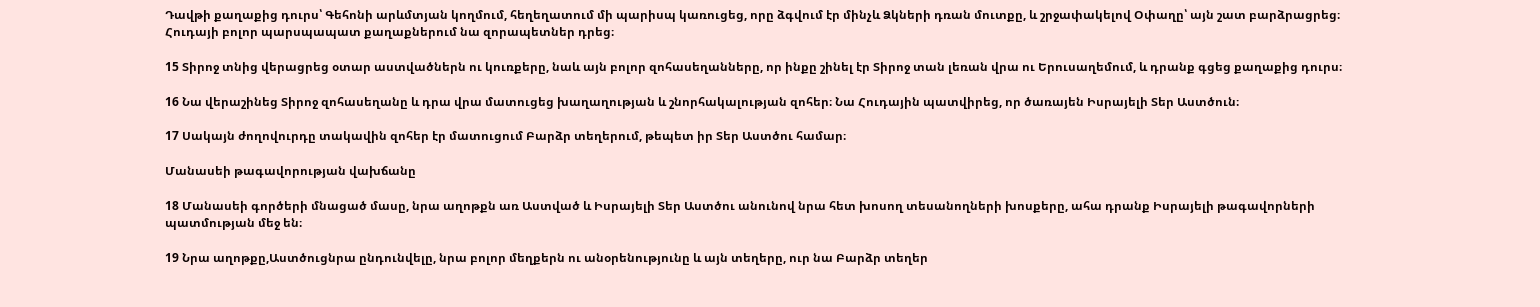Դավթի քաղաքից դուրս՝ Գեհոնի արևմտյան կողմում, հեղեղատում մի պարիսպ կառուցեց, որը ձգվում էր մինչև Ձկների դռան մուտքը, և շրջափակելով Օփաղը՝ այն շատ բարձրացրեց։ Հուդայի բոլոր պարսպապատ քաղաքներում նա զորապետներ դրեց։

15 Տիրոջ տնից վերացրեց օտար աստվածներն ու կուռքերը, նաև այն բոլոր զոհասեղանները, որ ինքը շինել էր Տիրոջ տան լեռան վրա ու Երուսաղեմում, և դրանք գցեց քաղաքից դուրս։

16 Նա վերաշինեց Տիրոջ զոհասեղանը և դրա վրա մատուցեց խաղաղության և շնորհակալության զոհեր։ Նա Հուդային պատվիրեց, որ ծառայեն Իսրայելի Տեր Աստծուն։

17 Սակայն ժողովուրդը տակավին զոհեր էր մատուցում Բարձր տեղերում, թեպետ իր Տեր Աստծու համար։

Մանասեի թագավորության վախճանը

18 Մանասեի գործերի մնացած մասը, նրա աղոթքն առ Աստված և Իսրայելի Տեր Աստծու անունով նրա հետ խոսող տեսանողների խոսքերը, ահա դրանք Իսրայելի թագավորների պատմության մեջ են։

19 Նրա աղոթքը,Աստծուցնրա ընդունվելը, նրա բոլոր մեղքերն ու անօրենությունը և այն տեղերը, ուր նա Բարձր տեղեր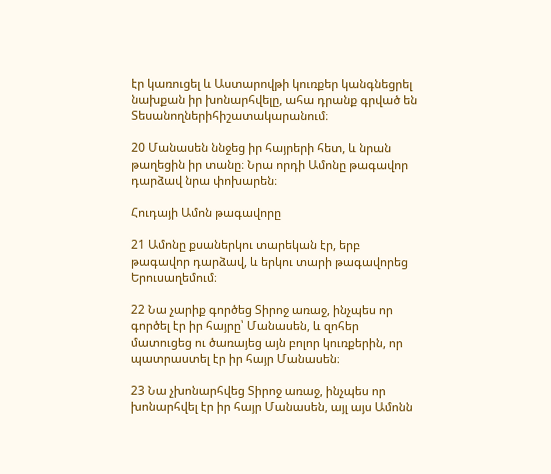էր կառուցել և Աստարովթի կուռքեր կանգնեցրել նախքան իր խոնարհվելը, ահա դրանք գրված են Տեսանողներիհիշատակարանում։

20 Մանասեն ննջեց իր հայրերի հետ, և նրան թաղեցին իր տանը։ Նրա որդի Ամոնը թագավոր դարձավ նրա փոխարեն։

Հուդայի Ամոն թագավորը

21 Ամոնը քսաներկու տարեկան էր, երբ թագավոր դարձավ, և երկու տարի թագավորեց Երուսաղեմում։

22 Նա չարիք գործեց Տիրոջ առաջ, ինչպես որ գործել էր իր հայրը՝ Մանասեն, և զոհեր մատուցեց ու ծառայեց այն բոլոր կուռքերին, որ պատրաստել էր իր հայր Մանասեն։

23 Նա չխոնարհվեց Տիրոջ առաջ, ինչպես որ խոնարհվել էր իր հայր Մանասեն, այլ այս Ամոնն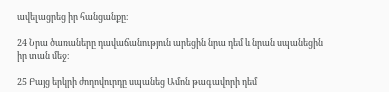ավելացրեց իր հանցանքը։

24 Նրա ծառաները դավաճանություն արեցին նրա դեմ և նրան սպանեցին իր տան մեջ։

25 Բայց երկրի ժողովուրդը սպանեց Ամոն թագավորի դեմ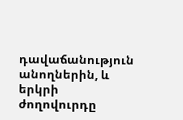դավաճանություն անողներին, և երկրի ժողովուրդը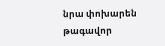նրա փոխարեն թագավոր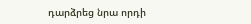դարձրեց նրա որդի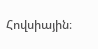Հովսիային։